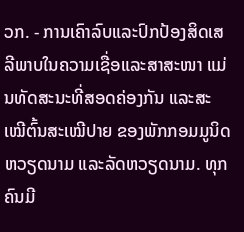ວກ. - ການເຄົາລົບແລະປົກປ້ອງສິດເສລີພາບໃນຄວາມເຊື່ອແລະສາສະໜາ ແມ່ນທັດສະນະທີ່ສອດຄ່ອງກັນ ແລະສະເໝີຕົ້ນສະເໝີປາຍ ຂອງພັກກອມມູນິດຫວຽດນາມ ແລະລັດຫວຽດນາມ. ທຸກຄົນມີ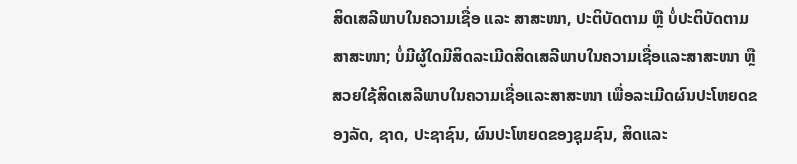ສິດເສລີພາບໃນຄວາມເຊື່ອ ແລະ ສາສະໜາ, ປະຕິບັດຕາມ ຫຼື ບໍ່ປະຕິບັດຕາມສາສະໜາ; ບໍ່ມີຜູ້ໃດມີສິດລະເມີດສິດເສລີພາບໃນຄວາມເຊື່ອແລະສາສະໜາ ຫຼືສວຍໃຊ້ສິດເສລີພາບໃນຄວາມເຊື່ອແລະສາສະໜາ ເພື່ອລະເມີດຜົນປະໂຫຍດຂອງລັດ, ຊາດ, ປະຊາຊົນ, ຜົນປະໂຫຍດຂອງຊຸມຊົນ, ສິດແລະ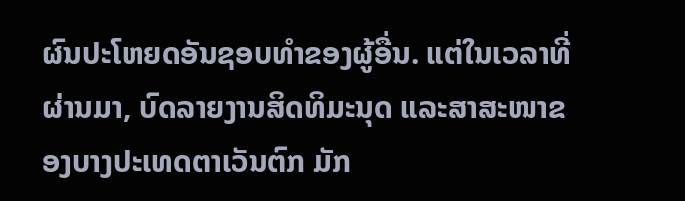ຜົນປະໂຫຍດອັນຊອບທຳຂອງຜູ້ອື່ນ. ແຕ່ໃນເວລາທີ່ຜ່ານມາ, ບົດລາຍງານສິດທິມະນຸດ ແລະສາສະໜາຂອງບາງປະເທດຕາເວັນຕົກ ມັກ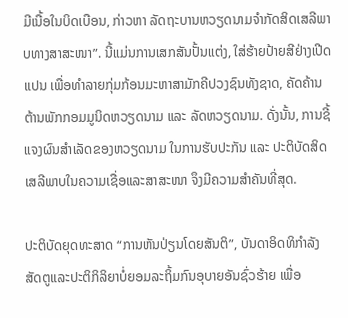ມີເນື້ອໃນບິດເບືອນ, ກ່າວຫາ ລັດຖະບານຫວຽດນາມຈຳກັດສິດເສລີພາບທາງສາສະໜາ”. ນີ້ແມ່ນການເສກສັນປັ້ນແຕ່ງ, ໃສ່ຮ້າຍປ້າຍສີຢ່າງເປີດແປນ ເພື່ອທຳລາຍກຸ່ມກ້ອນມະຫາສາມັກຄີປວງຊົນທັງຊາດ, ຄັດຄ້ານຕ້ານພັກກອມມູນິດຫວຽດນາມ ແລະ ລັດຫວຽດນາມ. ດັ່ງນັ້ນ, ການຊີ້ແຈງຜົນສຳເລັດຂອງຫວຽດນາມ ໃນການຮັບປະກັນ ແລະ ປະຕິບັດສິດເສລີພາບໃນຄວາມເຊື່ອແລະສາສະໜາ ຈຶງມີຄວາມສຳຄັນທີ່ສຸດ.

ປະຕິບັດຍຸດທະສາດ “ການຫັນປ່ຽນໂດຍສັນຕິ”, ບັນດາອິດທິກຳລັງສັດຕູແລະປະຕິກິລິຍາບໍ່ຍອມລະຖິ້ມກົນອຸບາຍອັນຊົ່ວຮ້າຍ ເພື່ອ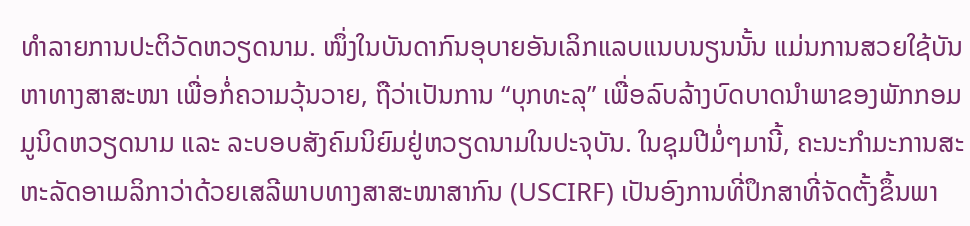ທຳລາຍການປະຕິວັດຫວຽດນາມ. ໜຶ່ງໃນບັນດາກົນອຸບາຍອັນເລິກແລບແນບນຽນນັ້ນ ແມ່ນການສວຍໃຊ້ບັນຫາທາງສາສະໜາ ເພື່ອກໍ່ຄວາມວຸ້ນວາຍ, ຖືວ່າເປັນການ “ບຸກທະລຸ” ເພື່ອລົບລ້າງບົດບາດນຳພາຂອງພັກກອມມູນິດຫວຽດນາມ ແລະ ລະບອບສັງຄົມນິຍົມຢູ່ຫວຽດນາມໃນປະຈຸບັນ. ໃນຊຸມປີມໍ່ໆມານີ້, ຄະນະກຳມະການສະຫະລັດອາເມລິກາວ່າດ້ວຍເສລີພາບທາງສາສະໜາສາກົນ (USCIRF) ເປັນອົງການທີ່ປຶກສາທີ່ຈັດຕັ້ງຂຶ້ນພາ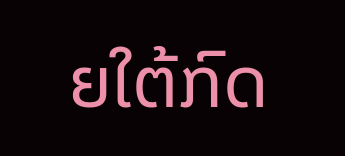ຍໃຕ້ກົດ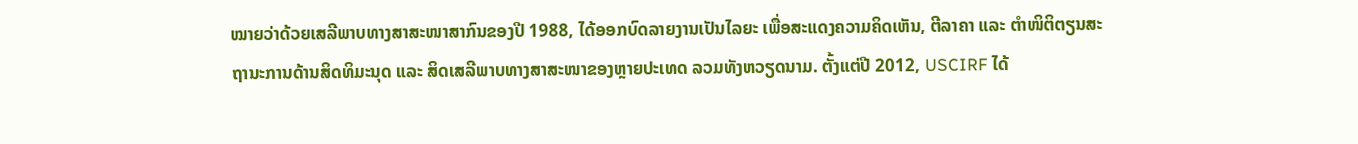ໝາຍວ່າດ້ວຍເສລີພາບທາງສາສະໜາສາກົນຂອງປີ 1988, ໄດ້ອອກບົດລາຍງານເປັນໄລຍະ ເພື່ອສະແດງຄວາມຄິດເຫັນ, ຕີລາຄາ ແລະ ຕຳໜິຕິຕຽນສະຖານະການດ້ານສິດທິມະນຸດ ແລະ ສິດເສລີພາບທາງສາສະໜາຂອງຫຼາຍປະເທດ ລວມທັງຫວຽດນາມ. ຕັ້ງແຕ່ປີ 2012, USCIRF ໄດ້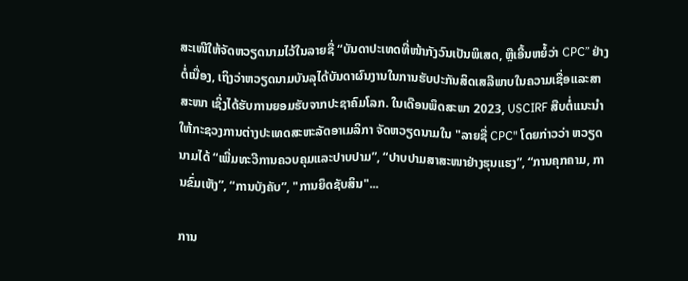ສະເໜີໃຫ້ຈັດຫວຽດນາມໄວ້ໃນລາຍຊື່ “ບັນດາປະເທດທີ່ໜ້າກັງວົນເປັນພິເສດ, ຫຼືເອີ້ນຫຍໍ້ວ່າ CPC” ຢ່າງຕໍ່ເນື່ອງ, ເຖິງວ່າຫວຽດນາມບັນລຸໄດ້ບັນດາຜົນງານໃນການຮັບປະກັນສິດເສລີພາບໃນຄວາມເຊື່ອແລະສາສະໜາ ເຊິ່ງໄດ້ຮັບການຍອມຮັບຈາກປະຊາຄົມໂລກ. ໃນເດືອນພຶດສະພາ 2023, USCIRF ສືບຕໍ່ແນະນຳໃຫ້ກະຊວງການຕ່າງປະເທດສະຫະລັດອາເມລິກາ ຈັດຫວຽດນາມໃນ "ລາຍຊື່ CPC" ໂດຍກ່າວວ່າ ຫວຽດນາມໄດ້ “ເພີ່ມທະວີການຄວບຄຸມແລະປາບປາມ”, “ປາບປາມສາສະໜາຢ່າງຮຸນແຮງ”, “ການຄຸກຄາມ, ການຂົ່ມເຫັງ”, “ການບັງຄັບ”, "ການຍຶດຊັບສິນ"...

ການ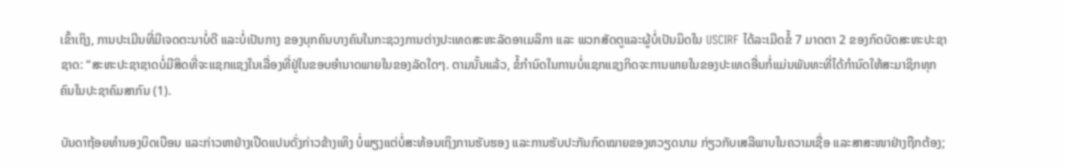ເຂົ້າເຖິງ, ການປະເມີນທີ່ມີເຈດຕະນາບໍ່ດີ ແລະບໍ່ເປັນກາງ ຂອງບຸກຄົນບາງຄົນໃນກະຊວງການຕ່າງປະເທດສະຫະລັດອາເມລິກາ ແລະ ພວກສັດຕູແລະຜູ້ບໍ່ເປັນມິດໃນ USCIRF ໄດ້ລະເມີດຂໍ້ 7 ມາດຕາ 2 ຂອງກົດບັດສະຫະປະຊາຊາດ: “ສະຫະປະຊາຊາດບໍ່ມີສິດທີ່ຈະແຊກແຊງໃນເລື່ອງທີ່ຢູ່ໃນຂອບອໍານາດພາຍໃນຂອງລັດໃດໆ. ຕາມນັ້ນແລ້ວ, ຂໍ້ກຳນົດໃນການບໍ່ແຊກແຊງກິດຈະການພາຍໃນຂອງປະເທດອື່ນກໍ່ແມ່ນພັນທະທີ່ໄດ້ກຳນົດໃຫ້ສະມາຊິກທຸກຄົນໃນປະຊາຄົມສາກົນ (1).

ບັນດາຖ້ອຍທຳນອງບິດເບືອນ ແລະກ່າວຫາຢ່າງເປີດແປນດັ່ງກ່າວຂ້າງເທິງ ບໍ່ພຽງແຕ່ບໍ່ສະທ້ອນເຖິງການຮັບຮອງ ແລະການຮັບປະກັນກົດໝາຍຂອງຫວຽດນາມ ກ່ຽວກັບເສລີພາບໃນຄວາມເຊື່ອ ແລະສາສະໜາຢ່າງຖືກຕ້ອງ;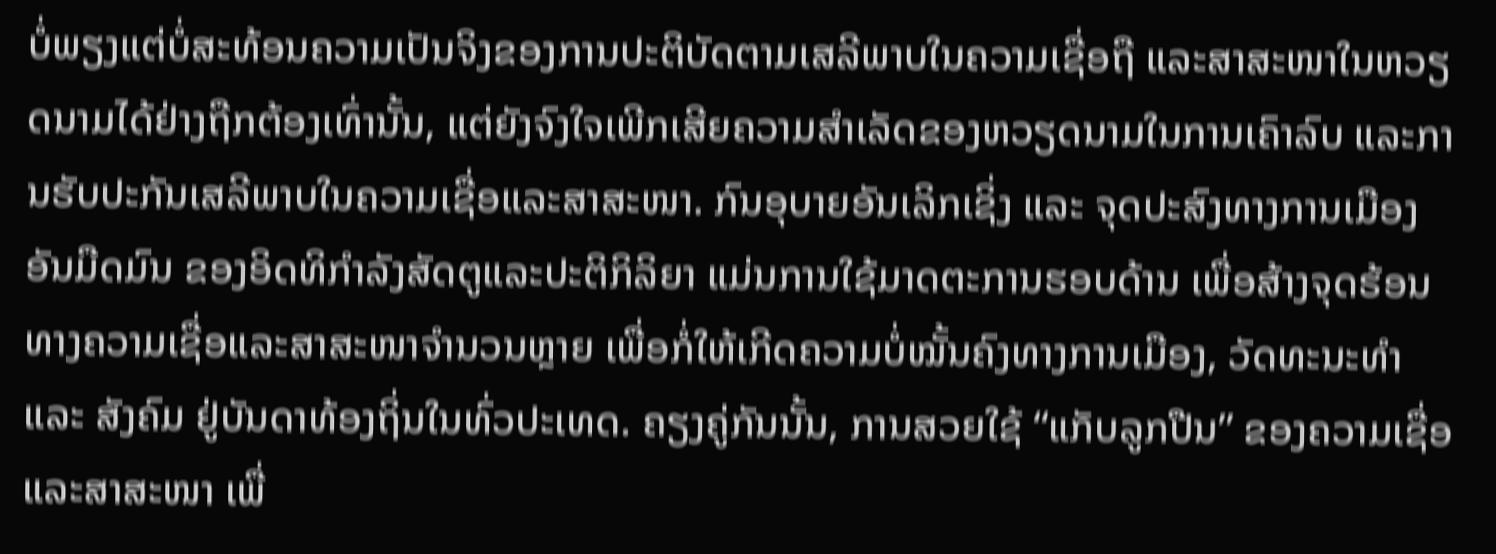ບໍ່ພຽງແຕ່ບໍ່ສະທ້ອນຄວາມເປັນຈິງຂອງການປະຕິບັດຕາມເສລີພາບໃນຄວາມເຊື່ອຖື ແລະສາສະໜາໃນຫວຽດນາມໄດ້ຢ່າງຖືກຕ້ອງເທົ່ານັ້ນ, ແຕ່ຍັງຈົງໃຈເພີກເສີຍຄວາມສຳເລັດຂອງຫວຽດນາມໃນການເຄົາລົບ ແລະການຮັບປະກັນເສລີພາບໃນຄວາມເຊື່ອແລະສາສະໜາ. ກົນອຸບາຍອັນເລິກເຊິ່ງ ແລະ ຈຸດປະສົງທາງການເມືອງອັນມືດມົນ ຂອງອິດທິກຳລັງສັດຕູແລະປະຕິກິລິຍາ ແມ່ນການໃຊ້ມາດຕະການຮອບດ້ານ ເພື່ອສ້າງຈຸດຮ້ອນທາງຄວາມເຊື່ອແລະສາສະໜາຈຳນວນຫຼາຍ ເພື່ອກໍ່ໃຫ້ເກີດຄວາມບໍ່ໝັ້ນຄົງທາງການເມືອງ, ວັດທະນະທຳ ແລະ ສັງຄົມ ຢູ່ບັນດາທ້ອງຖິ່ນໃນທົ່ວປະເທດ. ຄຽງຄູ່ກັນນັ້ນ, ການສວຍໃຊ້ “ແກັບລູກປືນ” ຂອງຄວາມເຊື່ອແລະສາສະໜາ ເພື່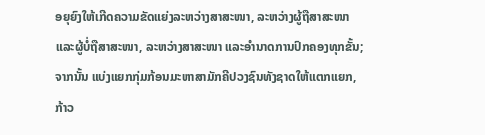ອຍຸຍົງໃຫ້ເກີດຄວາມຂັດແຍ່ງລະຫວ່າງສາສະໜາ, ລະຫວ່າງຜູ້ຖືສາສະໜາ ແລະຜູ້ບໍ່ຖືສາສະໜາ, ລະຫວ່າງສາສະໜາ ແລະອຳນາດການປົກຄອງທຸກຂັ້ນ; ຈາກນັ້ນ ແບ່ງແຍກກຸ່ມກ້ອນມະຫາສາມັກຄີປວງຊົນທັງຊາດໃຫ້ແຕກແຍກ, ກ້າວ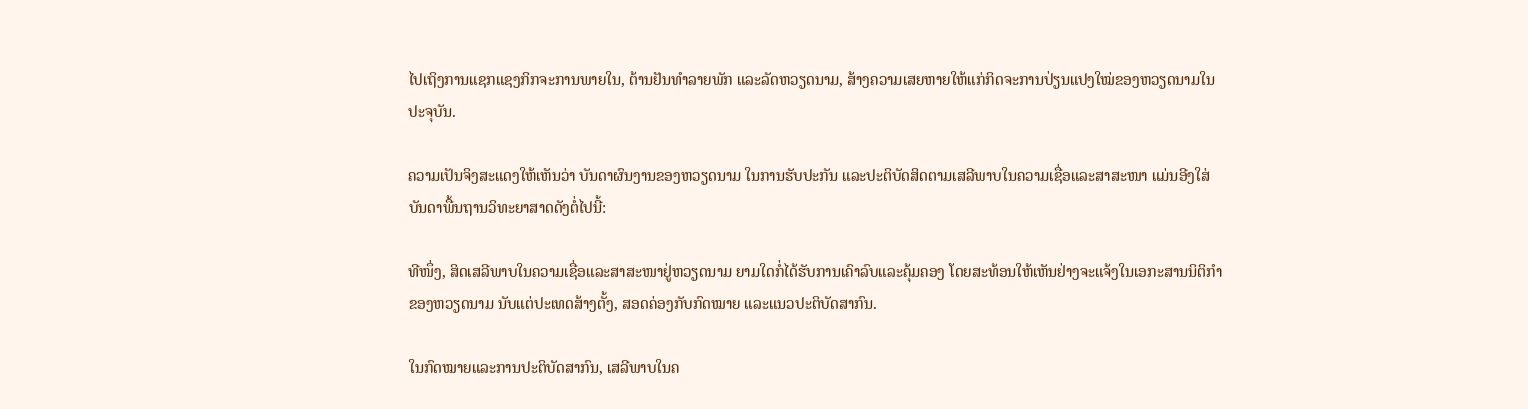ໄປເຖິງການແຊກແຊງກິກຈະການພາຍໃນ, ຕ້ານຢັນທຳລາຍພັກ ແລະລັດຫວຽດນາມ, ສ້າງຄວາມເສຍຫາຍໃຫ້ແກ່ກິດຈະການປ່ຽນແປງໃໝ່ຂອງຫວຽດນາມໃນປະຈຸບັນ.

ຄວາມເປັນຈິງສະແດງໃຫ້ເຫັນວ່າ ບັນດາຜົນງານຂອງຫວຽດນາມ ໃນການຮັບປະກັນ ແລະປະຕິບັດສິດຕາມເສລີພາບໃນຄວາມເຊື່ອແລະສາສະໜາ ແມ່ນອີງໃສ່ບັນດາພື້ນຖານວິທະຍາສາດດັງຕໍ່ໄປນີ້:

ທີໜຶ່ງ, ສິດເສລີພາບໃນຄວາມເຊື່ອແລະສາສະໜາຢູ່ຫວຽດນາມ ຍາມໃດກໍ່ໄດ້ຮັບການເຄົາລົບແລະຄຸ້ມຄອງ ໂດຍສະທ້ອນໃຫ້ເຫັນຢ່າງຈະແຈ້ງໃນເອກະສານນິຕິກຳຂອງຫວຽດນາມ ນັບແຕ່ປະເທດສ້າງຕັ້ງ, ສອດຄ່ອງກັບກົດໝາຍ ແລະແນວປະຕິບັດສາກົນ.

ໃນກົດໝາຍແລະການປະຕິບັດສາກົນ, ເສລີພາບໃນຄ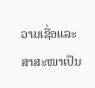ວາມເຊື່ອແລະສາສະໜາເປັນ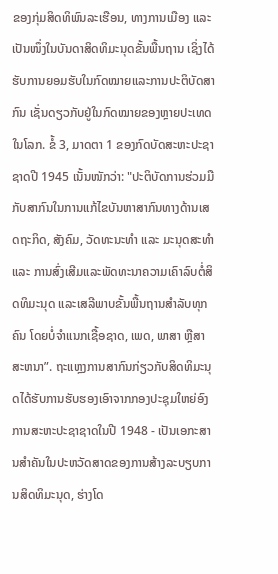ຂອງກຸ່ມສິດທິພົນລະເຮືອນ, ທາງການເມືອງ ແລະ ເປັນໜຶ່ງໃນບັນດາສິດທິມະນຸດຂັ້ນພື້ນຖານ ເຊິ່ງໄດ້ຮັບການຍອມຮັບໃນກົດໝາຍແລະການປະຕິບັດສາກົນ ເຊັ່ນດຽວກັບຢູ່ໃນກົດໝາຍຂອງຫຼາຍປະເທດໃນໂລກ. ຂໍ້ 3, ມາດຕາ 1 ຂອງກົດບັດສະຫະປະຊາຊາດປີ 1945 ເນັ້ນໜັກວ່າ: "ປະຕິບັດການຮ່ວມມືກັບສາກົນໃນການແກ້ໄຂບັນຫາສາກົນທາງດ້ານເສດຖະກິດ, ສັງຄົມ, ວັດທະນະທໍາ ແລະ ມະນຸດສະທໍາ ແລະ ການສົ່ງເສີມແລະພັດທະນາຄວາມເຄົາລົບຕໍ່ສິດທິມະນຸດ ແລະເສລີພາບຂັ້ນພື້ນຖານສຳລັບທຸກຄົນ ໂດຍບໍ່ຈຳແນກເຊື້ອຊາດ, ເພດ, ພາສາ ຫຼືສາສະຫນາ”. ຖະແຫຼງການສາກົນກ່ຽວກັບສິດທິມະນຸດໄດ້ຮັບການຮັບຮອງເອົາຈາກກອງປະຊຸມໃຫຍ່ອົງການສະຫະປະຊາຊາດໃນປີ 1948 - ເປັນເອກະສານສຳຄັນໃນປະຫວັດສາດຂອງການສ້າງລະບຽບການສິດທິມະນຸດ, ຮ່າງໂດ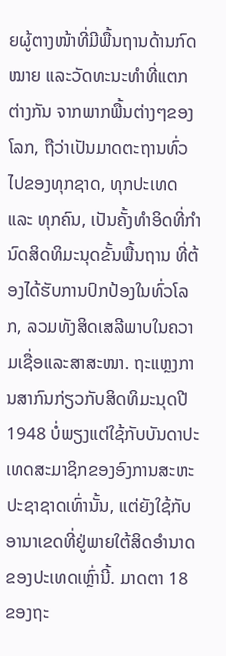ຍຜູ້ຕາງໜ້າທີ່ມີພື້ນຖານດ້ານກົດໝາຍ ແລະວັດທະນະທຳທີ່ແຕກຕ່າງກັນ ຈາກພາກພື້ນຕ່າງໆຂອງໂລກ, ຖືວ່າເປັນມາດຕະຖານທົ່ວໄປຂອງທຸກຊາດ, ທຸກປະເທດ ແລະ ທຸກຄົນ, ເປັນຄັ້ງທຳອິດທີ່ກຳນົດສິດທິມະນຸດຂັ້ນພື້ນຖານ ທີ່ຕ້ອງໄດ້ຮັບການປົກປ້ອງໃນທົ່ວໂລກ, ລວມທັງສິດເສລີພາບໃນຄວາມເຊື່ອແລະສາສະໜາ. ຖະແຫຼງການສາກົນກ່ຽວກັບສິດທິມະນຸດປີ 1948 ບໍ່ພຽງແຕ່ໃຊ້ກັບບັນດາປະເທດສະມາຊິກຂອງອົງການສະຫະປະຊາຊາດເທົ່ານັ້ນ, ແຕ່ຍັງໃຊ້ກັບອານາເຂດທີ່ຢູ່ພາຍໃຕ້ສິດອໍານາດຂອງປະເທດເຫຼົ່ານີ້. ມາດຕາ 18 ຂອງຖະ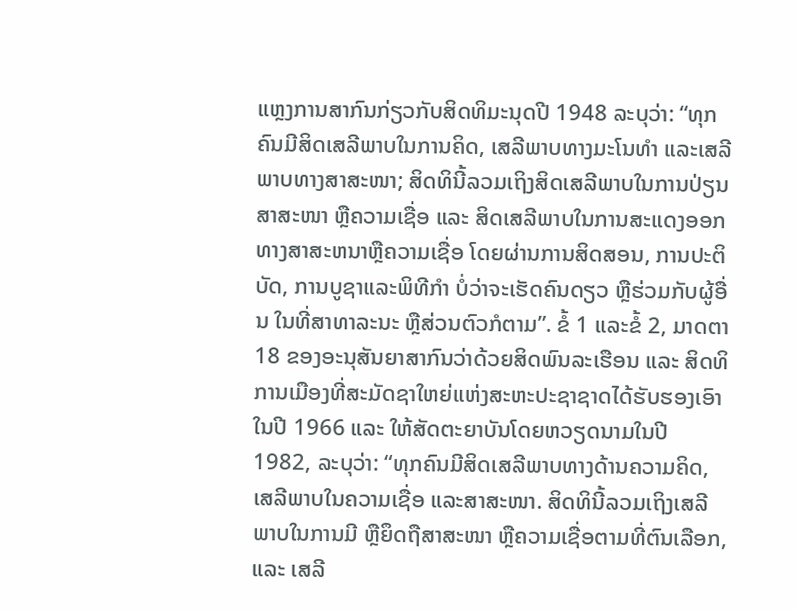ແຫຼງການສາກົນກ່ຽວກັບສິດທິມະນຸດປີ 1948 ລະບຸວ່າ: “ທຸກຄົນມີສິດເສລີພາບໃນການຄິດ, ເສລີພາບທາງມະໂນທຳ ແລະເສລີພາບທາງສາສະໜາ; ສິດທິນີ້ລວມເຖິງສິດເສລີພາບໃນການປ່ຽນສາສະໜາ ຫຼືຄວາມເຊື່ອ ແລະ ສິດເສລີພາບໃນການສະແດງອອກທາງສາສະຫນາຫຼືຄວາມເຊື່ອ ໂດຍຜ່ານການສິດສອນ, ການປະຕິບັດ, ການບູຊາແລະພິທີກຳ ບໍ່ວ່າຈະເຮັດຄົນດຽວ ຫຼືຮ່ວມກັບຜູ້ອື່ນ ໃນທີ່ສາທາລະນະ ຫຼືສ່ວນຕົວກໍຕາມ”. ຂໍ້ 1 ແລະຂໍ້ 2, ມາດຕາ 18 ຂອງອະນຸສັນຍາສາກົນວ່າດ້ວຍສິດພົນລະເຮືອນ ແລະ ສິດທິການເມືອງທີ່ສະມັດຊາໃຫຍ່ແຫ່ງສະຫະປະຊາຊາດໄດ້ຮັບຮອງເອົາໃນປີ 1966 ແລະ ໃຫ້ສັດຕະຍາບັນໂດຍຫວຽດນາມໃນປີ 1982, ລະບຸວ່າ: “ທຸກຄົນມີສິດເສລີພາບທາງດ້ານຄວາມຄິດ, ເສລີພາບໃນຄວາມເຊື່ອ ແລະສາສະໜາ. ສິດທິນີ້ລວມເຖິງເສລີພາບໃນການມີ ຫຼືຍຶດຖືສາສະໜາ ຫຼືຄວາມເຊື່ອຕາມທີ່ຕົນເລືອກ, ແລະ ເສລີ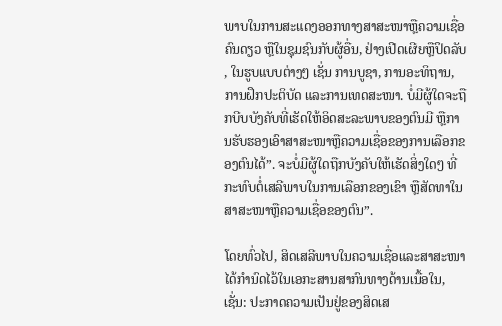ພາບໃນການສະແດງອອກທາງສາສະໜາຫຼືຄວາມເຊື່ອຄົນດຽວ ຫຼືໃນຊຸມຊົນກັບຜູ້ອື່ນ, ຢ່າງເປີດເຜີຍຫຼືປິດລັບ, ໃນຮູບແບບຕ່າງໆ ເຊັ່ນ ການບູຊາ, ການອະທິຖານ, ການຝຶກປະຕິບັດ ແລະການເທດສະໜາ. ບໍ່ມີຜູ້ໃດຈະຖືກບີບບັງຄັບທີ່ເຮັດໃຫ້ອິດສະລະພາບຂອງຕົນມີ ຫຼືການຮັບຮອງເອົາສາສະໜາຫຼືຄວາມເຊື່ອຂອງການເລືອກຂອງຕົນໄດ້”. ຈະບໍ່ມີຜູ້ໃດຖືກບັງຄັບໃຫ້ເຮັດສິ່ງໃດໆ ທີ່ກະທົບຕໍ່ເສລີພາບໃນການເລືອກຂອງເຂົາ ຫຼືສັດທາໃນສາສະໜາຫຼືຄວາມເຊື່ອຂອງຕົນ”.

ໂດຍທົ່ວໄປ, ສິດເສລີພາບໃນຄວາມເຊື່ອແລະສາສະໜາໄດ້ກຳນົດໄວ້ໃນເອກະສານສາກົນທາງດ້ານເນື້ອໃນ, ເຊັ່ນ: ປະກາດຄວາມເປັນຢູ່ຂອງສິດເສ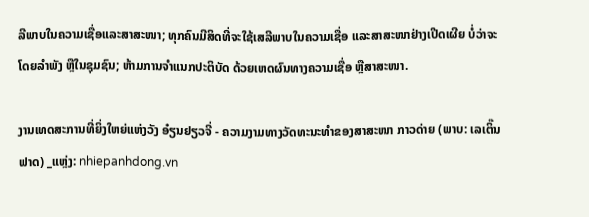ລີພາບໃນຄວາມເຊື່ອແລະສາສະໜາ; ທຸກຄົນມີສິດທີ່ຈະໃຊ້ເສລີພາບໃນຄວາມເຊື່ອ ແລະສາສະໜາຢ່າງເປີດເຜີຍ ບໍ່ວ່າຈະໂດຍລຳພັງ ຫຼືໃນຊຸມຊົນ; ຫ້າມການຈຳແນກປະຕິບັດ ດ້ວຍເຫດຜົນທາງຄວາມເຊື່ອ ຫຼືສາສະໜາ.

ງານເທດສະການທີ່ຍິ່ງໃຫຍ່ແຫ່ງວັງ ອ໋ຽນຢຽວຈີ່ - ຄວາມງາມທາງວັດທະນະທໍາຂອງສາສະໜາ ກາວດ່າຍ (ພາບ: ເລເຕິ໊ນຟາດ) _ແຫຼ່ງ: nhiepanhdong.vn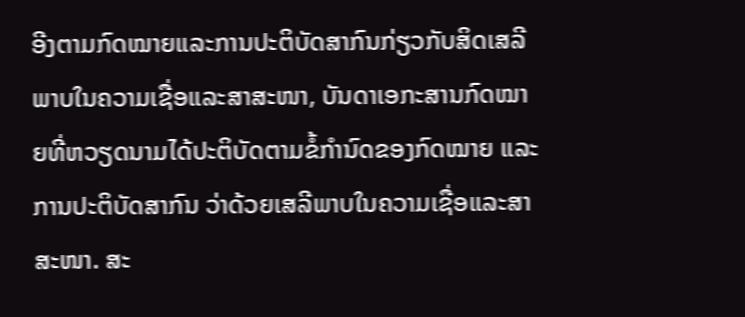ອີງຕາມກົດໝາຍແລະການປະຕິບັດສາກົນກ່ຽວກັບສິດເສລີພາບໃນຄວາມເຊື່ອແລະສາສະໜາ, ບັນດາເອກະສານກົດໝາຍທີ່ຫວຽດນາມໄດ້ປະຕິບັດຕາມຂໍ້ກຳນົດຂອງກົດໝາຍ ແລະການປະຕິບັດສາກົນ ວ່າດ້ວຍເສລີພາບໃນຄວາມເຊື່ອແລະສາສະໜາ. ສະ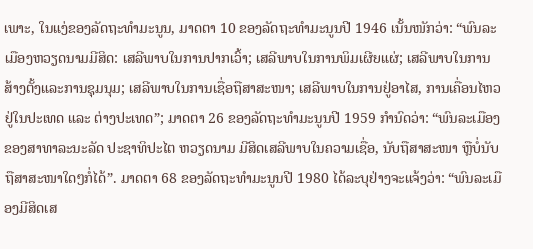ເພາະ, ໃນແງ່ຂອງລັດຖະທຳມະນູນ, ມາດຕາ 10 ຂອງລັດຖະທຳມະນູນປີ 1946 ເນັ້ນໜັກວ່າ: “ພົນລະເມືອງຫວຽດນາມມີສິດ: ເສລີພາບໃນການປາກເວົ້າ; ເສລີພາບໃນການພິມເຜີຍແຜ່; ເສລີພາບໃນການສ້າງຕັ້ງແລະການຊຸມນຸມ; ເສລີພາບໃນການເຊື່ອຖືສາສະໜາ; ເສລີພາບໃນການຢູ່ອາໄສ, ການເຄື່ອນໄຫວຢູ່ໃນປະເທດ ແລະ ຕ່າງປະເທດ”; ມາດຕາ 26 ຂອງລັດຖະທຳມະນູນປີ 1959 ກຳນົດວ່າ: “ພົນລະເມືອງຂອງສາທາລະນະລັດ ປະຊາທິປະໄຕ ຫວຽດນາມ ມີສິດເສລີພາບໃນຄວາມເຊື່ອ, ນັບຖືສາສະໜາ ຫຼືບໍ່ນັບຖືສາສະໜາໃດໆກໍ່ໄດ້”. ມາດຕາ 68 ຂອງລັດຖະທຳມະນູນປີ 1980 ໄດ້ລະບຸຢ່າງຈະແຈ້ງວ່າ: “ພົນລະເມືອງມີສິດເສ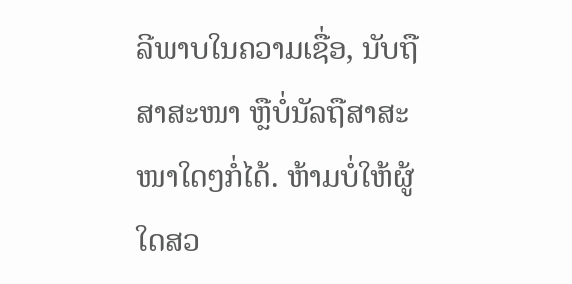ລີພາບໃນຄວາມເຊື່ອ, ນັບຖືສາສະໜາ ຫຼືບໍ່ນັລຖືສາສະໜາໃດໆກໍ່ໄດ້. ຫ້າມບໍ່ໃຫ້ຜູ້ໃດສວ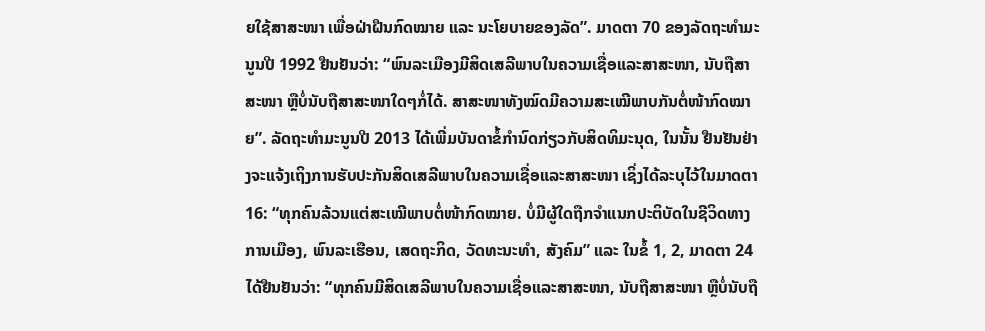ຍໃຊ້ສາສະໜາ ເພື່ອຝ່າຝືນກົດໝາຍ ແລະ ນະໂຍບາຍຂອງລັດ”. ມາດຕາ 70 ຂອງລັດຖະທຳມະນູນປີ 1992 ຢືນຢັນວ່າ: “ພົນລະເມືອງມີສິດເສລີພາບໃນຄວາມເຊື່ອແລະສາສະໜາ, ນັບຖືສາສະໜາ ຫຼືບໍ່ນັບຖືສາສະໜາໃດໆກໍ່ໄດ້. ສາສະໜາທັງໝົດມີຄວາມສະເໝີພາບກັນຕໍ່ໜ້າກົດໝາຍ”. ລັດຖະທຳມະນູນປີ 2013 ໄດ້ເພີ່ມບັນດາຂໍ້ກຳນົດກ່ຽວກັບສິດທິມະນຸດ, ໃນນັ້ນ ຢືນຢັນຢ່າງຈະແຈ້ງເຖິງການຮັບປະກັນສິດເສລີພາບໃນຄວາມເຊື່ອແລະສາສະໜາ ເຊິ່ງໄດ້ລະບຸໄວ້ໃນມາດຕາ 16: “ທຸກຄົນລ້ວນແຕ່ສະເໝີພາບຕໍ່ໜ້າກົດໝາຍ. ບໍ່ມີຜູ້ໃດຖືກຈຳແນກປະຕິບັດໃນຊີວິດທາງການເມືອງ, ພົນລະເຮືອນ, ເສດຖະກິດ, ວັດທະນະທຳ, ສັງຄົມ” ແລະ ໃນຂໍ້ 1, 2, ມາດຕາ 24 ໄດ້ຢືນຢັນວ່າ: “ທຸກຄົນມີສິດເສລີພາບໃນຄວາມເຊື່ອແລະສາສະໜາ, ນັບຖືສາສະໜາ ຫຼືບໍ່ນັບຖື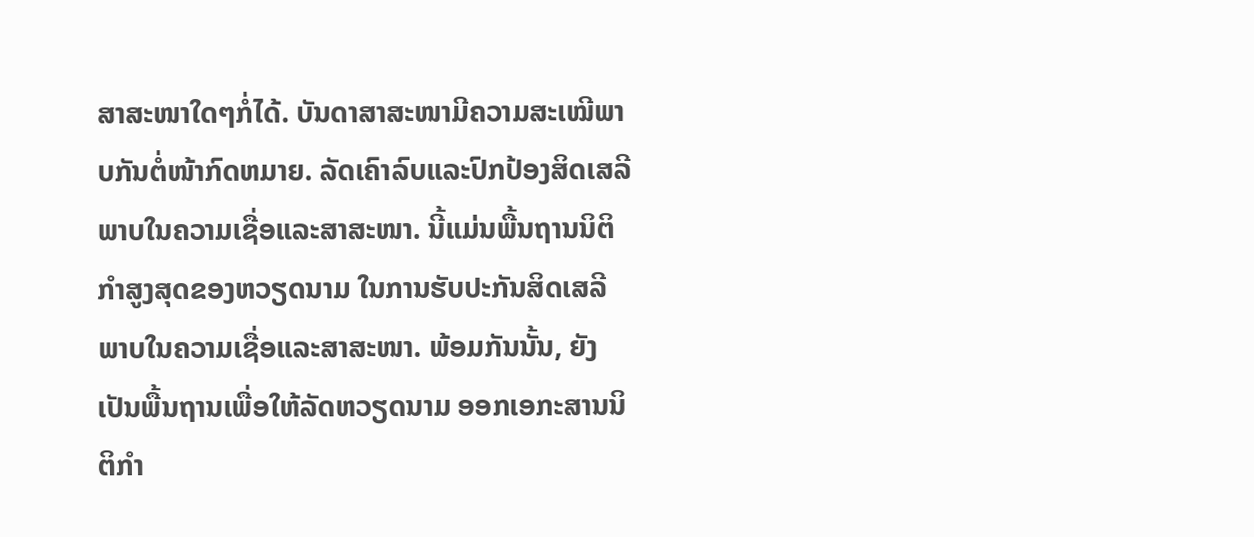ສາສະໜາໃດໆກໍ່ໄດ້. ບັນດາສາສະໜາມີຄວາມສະເໝີພາບກັນຕໍ່ໜ້າກົດຫມາຍ. ລັດເຄົາລົບແລະປົກປ້ອງສິດເສລີພາບໃນຄວາມເຊື່ອແລະສາສະໜາ. ນີ້ແມ່ນພື້ນຖານນິຕິກຳສູງສຸດຂອງຫວຽດນາມ ໃນການຮັບປະກັນສິດເສລີພາບໃນຄວາມເຊື່ອແລະສາສະໜາ. ພ້ອມກັນນັ້ນ, ຍັງເປັນພື້ນຖານເພື່ອໃຫ້ລັດຫວຽດນາມ ອອກເອກະສານນິຕິກຳ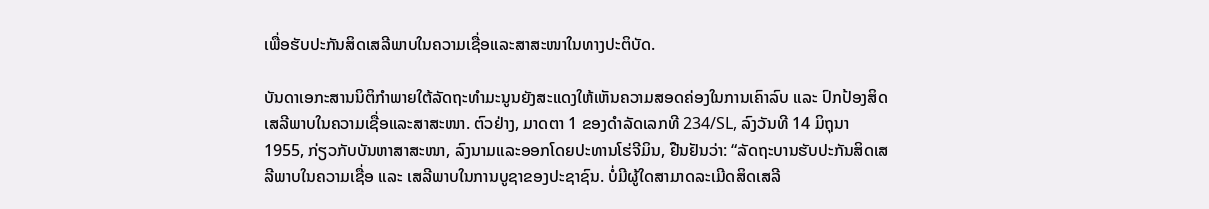ເພື່ອຮັບປະກັນສິດເສລີພາບໃນຄວາມເຊື່ອແລະສາສະໜາໃນທາງປະຕິບັດ.

ບັນດາເອກະສານນິຕິກຳພາຍໃຕ້ລັດຖະທຳມະນູນຍັງສະແດງໃຫ້ເຫັນຄວາມສອດຄ່ອງໃນການເຄົາລົບ ແລະ ປົກປ້ອງສິດເສລີພາບໃນຄວາມເຊື່ອແລະສາສະໜາ. ຕົວຢ່າງ, ມາດຕາ 1 ຂອງດຳລັດເລກທີ 234/SL, ລົງວັນທີ 14 ມິຖຸນາ 1955, ກ່ຽວກັບບັນຫາສາສະໜາ, ລົງນາມແລະອອກໂດຍປະທານໂຮ່ຈີມິນ, ຢືນຢັນວ່າ: “ລັດຖະບານຮັບປະກັນສິດເສລີພາບໃນຄວາມເຊື່ອ ແລະ ເສລີພາບໃນການບູຊາຂອງປະຊາຊົນ. ບໍ່ມີຜູ້ໃດສາມາດລະເມີດສິດເສລີ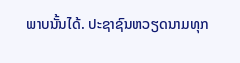ພາບນັ້ນໄດ້. ປະຊາຊົນຫວຽດນາມທຸກ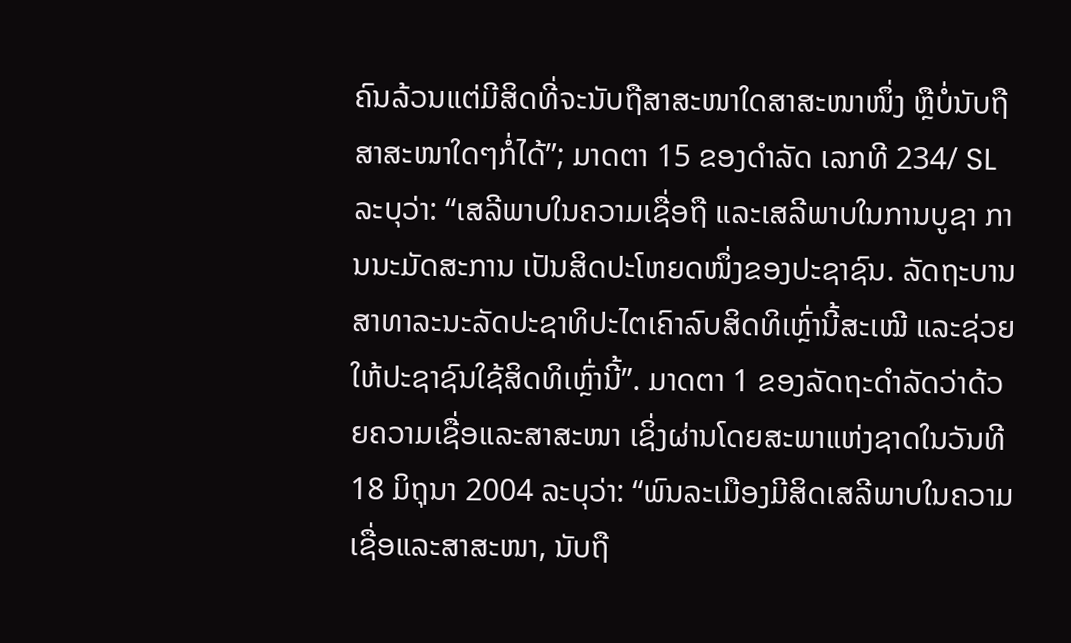ຄົນລ້ວນແຕ່ມີສິດທີ່ຈະນັບຖືສາສະໜາໃດສາສະໜາໜຶ່ງ ຫຼືບໍ່ນັບຖືສາສະໜາໃດໆກໍ່ໄດ້”; ມາດຕາ 15 ຂອງດຳລັດ ເລກທີ 234/ SL ລະບຸວ່າ: “ເສລີພາບໃນຄວາມເຊື່ອຖື ແລະເສລີພາບໃນການບູຊາ ການນະມັດສະການ ເປັນສິດປະໂຫຍດໜຶ່ງຂອງປະຊາຊົນ. ລັດຖະບານສາທາລະນະລັດປະຊາທິປະໄຕເຄົາລົບສິດທິເຫຼົ່ານີ້ສະເໝີ ແລະຊ່ວຍໃຫ້ປະຊາຊົນໃຊ້ສິດທິເຫຼົ່ານີ້”. ມາດຕາ 1 ຂອງລັດຖະດຳລັດວ່າດ້ວຍຄວາມເຊື່ອແລະສາສະໜາ ເຊິ່ງຜ່ານໂດຍສະພາແຫ່ງຊາດໃນວັນທີ 18 ມິຖຸນາ 2004 ລະບຸວ່າ: “ພົນລະເມືອງມີສິດເສລີພາບໃນຄວາມເຊື່ອແລະສາສະໜາ, ນັບຖື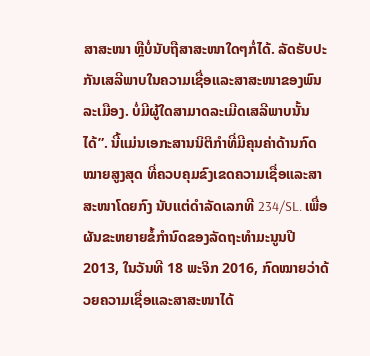ສາສະໜາ ຫຼືບໍ່ນັບຖືສາສະໜາໃດໆກໍ່ໄດ້. ລັດຮັບປະກັນເສລີພາບໃນຄວາມເຊື່ອແລະສາສະໜາຂອງພົນລະເມືອງ. ບໍ່ມີຜູ້ໃດສາມາດລະເມີດເສລີພາບນັ້ນໄດ້”. ນີ້ແມ່ນເອກະສານນິຕິກຳທີ່ມີຄຸນຄ່າດ້ານກົດໝາຍສູງສຸດ ທີ່ຄວບຄຸມຂົງເຂດຄວາມເຊື່ອແລະສາສະໜາໂດຍກົງ ນັບແຕ່ດຳລັດເລກທີ 234/SL. ເພື່ອຜັນຂະຫຍາຍຂໍ້ກຳນົດຂອງລັດຖະທຳມະນູນປີ 2013, ໃນວັນທີ 18 ພະຈິກ 2016, ກົດໝາຍວ່າດ້ວຍຄວາມເຊື່ອແລະສາສະໜາໄດ້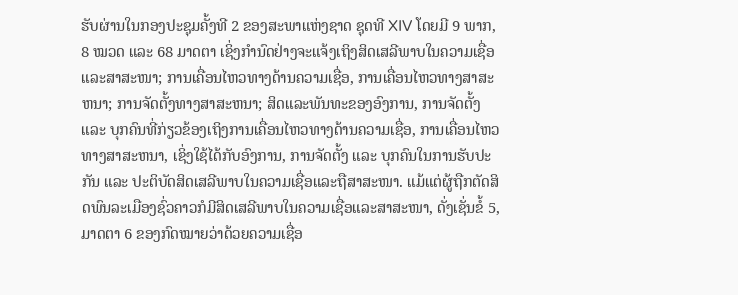ຮັບຜ່ານໃນກອງປະຊຸມຄັ້ງທີ 2 ຂອງສະພາແຫ່ງຊາດ ຊຸດທີ XIV ໂດຍມີ 9 ພາກ, 8 ໝວດ ແລະ 68 ມາດຕາ ເຊິ່ງກຳນົດຢ່າງຈະແຈ້ງເຖິງສິດເສລີພາບໃນຄວາມເຊື່ອແລະສາສະໜາ; ການເຄື່ອນໄຫວທາງດ້ານຄວາມເຊື່ອ, ການເຄື່ອນໄຫວທາງສາສະຫນາ; ການຈັດຕັ້ງທາງສາສະຫນາ; ສິດແລະພັນທະຂອງອົງການ, ການຈັດຕັ້ງ ແລະ ບຸກຄົນທີ່ກ່ຽວຂ້ອງເຖິງການເຄື່ອນໄຫວທາງດ້ານຄວາມເຊື່ອ, ການເຄື່ອນໄຫວທາງສາສະຫນາ, ເຊິ່ງໃຊ້ໄດ້ກັບອົງການ, ການຈັດຕັ້ງ ແລະ ບຸກຄົນໃນການຮັບປະກັນ ແລະ ປະຕິບັດສິດເສລີພາບໃນຄວາມເຊື່ອແລະຖືສາສະໜາ. ແມ້ແຕ່ຜູ້ຖືກຕັດສິດພົນລະເມືອງຊົ່ວຄາວກໍມີສິດເສລີພາບໃນຄວາມເຊື່ອແລະສາສະໜາ, ດັ່ງເຊັ່ນຂໍ້ 5, ມາດຕາ 6 ຂອງກົດໝາຍວ່າດ້ວຍຄວາມເຊື່ອ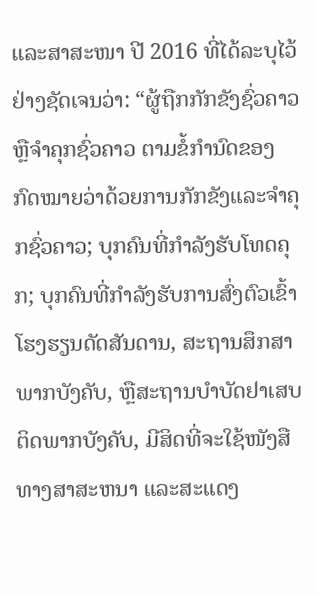ແລະສາສະໜາ ປີ 2016 ທີ່ໄດ້ລະບຸໄວ້ຢ່າງຊັດເຈນວ່າ: “ຜູ້ຖືກກັກຂັງຊົ່ວຄາວ ຫຼືຈຳຄຸກຊົ່ວຄາວ ຕາມຂໍ້ກຳນົດຂອງກົດໝາຍວ່າດ້ວຍການກັກຂັງແລະຈຳຄຸກຊົ່ວຄາວ; ບຸກຄົນທີ່ກຳລັງຮັບໂທດຄຸກ; ບຸກຄົນທີ່ກຳລັງຮັບການສົ່ງຕົວເຂົ້າໂຮງຮຽນດັດສັນດານ, ສະຖານສຶກສາພາກບັງຄັບ, ຫຼືສະຖານບຳບັດຢາເສບຕິດພາກບັງຄັບ, ມີສິດທີ່ຈະໃຊ້ໜັງສືທາງສາສະຫນາ ແລະສະແດງ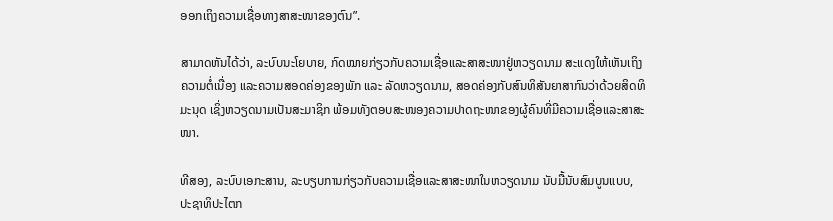ອອກເຖິງຄວາມເຊື່ອທາງສາສະໜາຂອງຕົນ”.

ສາມາດຫັນໄດ້ວ່າ, ລະບົບນະໂຍບາຍ, ກົດໝາຍກ່ຽວກັບຄວາມເຊື່ອແລະສາສະໜາຢູ່ຫວຽດນາມ ສະແດງໃຫ້ເຫັນເຖິງຄວາມຕໍ່ເນື່ອງ ແລະຄວາມສອດຄ່ອງຂອງພັກ ແລະ ລັດຫວຽດນາມ, ສອດຄ່ອງກັບສົນທິສັນຍາສາກົນວ່າດ້ວຍສິດທິມະນຸດ ເຊິ່ງຫວຽດນາມເປັນສະມາຊິກ ພ້ອມທັງຕອບສະໜອງຄວາມປາດຖະໜາຂອງຜູ້ຄົນທີ່ມີຄວາມເຊື່ອແລະສາສະໜາ.

ທີສອງ, ລະບົບເອກະສານ, ລະບຽບການກ່ຽວກັບຄວາມເຊື່ອແລະສາສະໜາໃນຫວຽດນາມ ນັບມື້ນັບສົມບູນແບບ, ປະຊາທິປະໄຕກ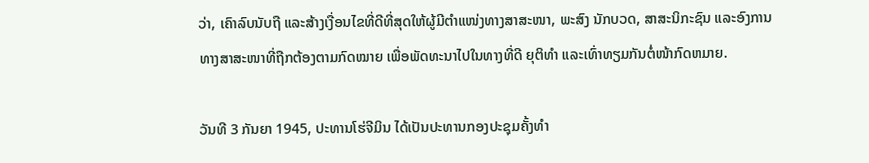ວ່າ, ເຄົາລົບນັບຖື ແລະສ້າງເງື່ອນໄຂທີ່ດີທີ່ສຸດໃຫ້ຜູ້ມີຕຳແໜ່ງທາງສາສະໜາ, ພະສົງ ນັກບວດ, ສາສະນິກະຊົນ ແລະອົງການທາງສາສະໜາທີ່ຖືກຕ້ອງຕາມກົດໝາຍ ເພື່ອພັດທະນາໄປໃນທາງທີ່ດີ ຍຸຕິທຳ ແລະເທົ່າທຽມກັນຕໍ່ໜ້າກົດຫມາຍ.

ວັນທີ 3 ກັນຍາ 1945, ປະທານໂຮ່ຈີມິນ ໄດ້ເປັນປະທານກອງປະຊຸມຄັ້ງທຳ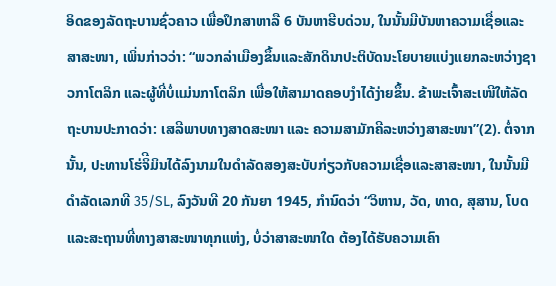ອິດຂອງລັດຖະບານຊົ່ວຄາວ ເພື່ອປຶກສາຫາລື 6 ບັນຫາຮີບດ່ວນ, ໃນນັ້ນມີບັນຫາຄວາມເຊື່ອແລະສາສະໜາ, ເພິ່ນກ່າວວ່າ: “ພວກລ່າເມືອງຂຶ້ນແລະສັກດິນາປະຕິບັດນະໂຍບາຍແບ່ງແຍກລະຫວ່າງຊາວກາໂຕລິກ ແລະຜູ້ທີ່ບໍ່ແມ່ນກາໂຕລິກ ເພື່ອໃຫ້ສາມາດຄອບງຳໄດ້ງ່າຍຂຶ້ນ. ຂ້າພະເຈົ້າສະເໜີໃຫ້ລັດຖະບານປະກາດວ່າ: ເສລີພາບທາງສາດສະໜາ ແລະ ຄວາມສາມັກຄີລະຫວ່າງສາສະໜາ”(2). ຕໍ່ຈາກນັ້ນ, ປະທານໂຮ່ຈິີມິນໄດ້ລົງນາມໃນດຳລັດສອງສະບັບກ່ຽວກັບຄວາມເຊື່ອແລະສາສະໜາ, ໃນນັ້ນມີດຳລັດເລກທີ 35/SL, ລົງວັນທີ 20 ກັນຍາ 1945, ກຳນົດວ່າ “ວິຫານ, ວັດ, ທາດ, ສຸສານ, ໂບດ ແລະສະຖານທີ່ທາງສາສະໜາທຸກແຫ່ງ, ບໍ່ວ່າສາສະໜາໃດ ຕ້ອງໄດ້ຮັບຄວາມເຄົາ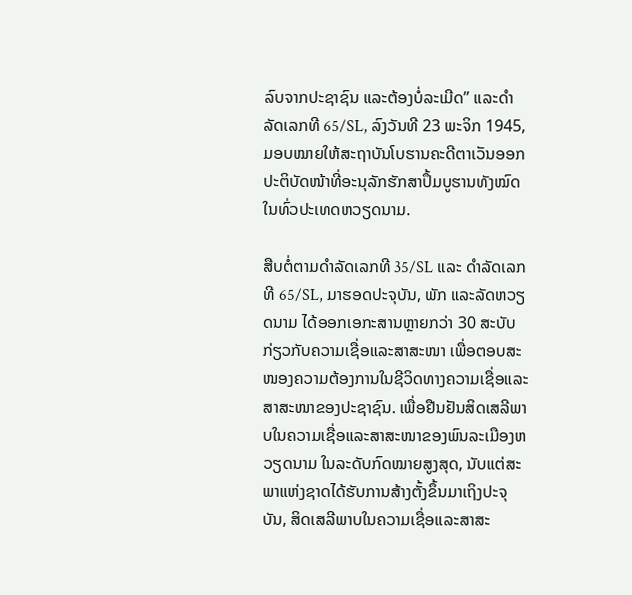ລົບຈາກປະຊາຊົນ ແລະຕ້ອງບໍ່ລະເມີດ” ແລະດຳລັດເລກທີ 65/SL, ລົງວັນທີ 23 ພະຈິກ 1945, ມອບໝາຍໃຫ້ສະຖາບັນໂບຮານຄະດີຕາເວັນອອກ ປະຕິບັດໜ້າທີ່ອະນຸລັກຮັກສາປຶ້ມບູຮານທັງໝົດໃນທົ່ວປະເທດຫວຽດນາມ.

ສືບຕໍ່ຕາມດຳລັດເລກທີ 35/SL ແລະ ດຳລັດເລກທີ 65/SL, ມາຮອດປະຈຸບັນ, ພັກ ແລະລັດຫວຽດນາມ ໄດ້ອອກເອກະສານຫຼາຍກວ່າ 30 ສະບັບ ກ່ຽວກັບຄວາມເຊື່ອແລະສາສະໜາ ເພື່ອຕອບສະໜອງຄວາມຕ້ອງການໃນຊີວິດທາງຄວາມເຊື່ອແລະສາສະໜາຂອງປະຊາຊົນ. ເພື່ອຢືນຢັນສິດເສລີພາບໃນຄວາມເຊື່ອແລະສາສະໜາຂອງພົນລະເມືອງຫວຽດນາມ ໃນລະດັບກົດໝາຍສູງສຸດ, ນັບແຕ່ສະພາແຫ່ງຊາດໄດ້ຮັບການສ້າງຕັ້ງຂຶ້ນມາເຖິງປະຈຸບັນ, ສິດເສລີພາບໃນຄວາມເຊື່ອແລະສາສະ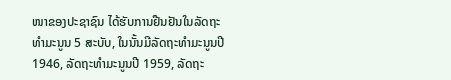ໜາຂອງປະຊາຊົນ ໄດ້ຮັບການຢືນຢັນໃນລັດຖະທຳມະນູນ 5 ສະບັບ, ໃນນັ້ນມີລັດຖະທຳມະນູນປີ 1946, ລັດຖະທຳມະນູນປີ 1959, ລັດຖະ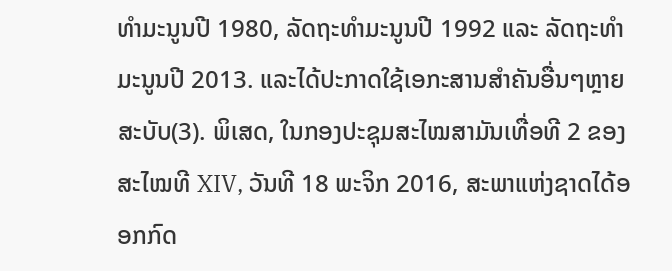ທຳມະນູນປີ 1980, ລັດຖະທຳມະນູນປີ 1992 ແລະ ລັດຖະທຳມະນູນປີ 2013. ແລະໄດ້ປະກາດໃຊ້ເອກະສານສຳຄັນອື່ນໆຫຼາຍສະບັບ(3). ພິເສດ, ໃນກອງປະຊຸມສະໄໝສາມັນເທື່ອທີ 2 ຂອງສະໄໝທີ XIV, ວັນທີ 18 ພະຈິກ 2016, ສະພາແຫ່ງຊາດໄດ້ອອກກົດ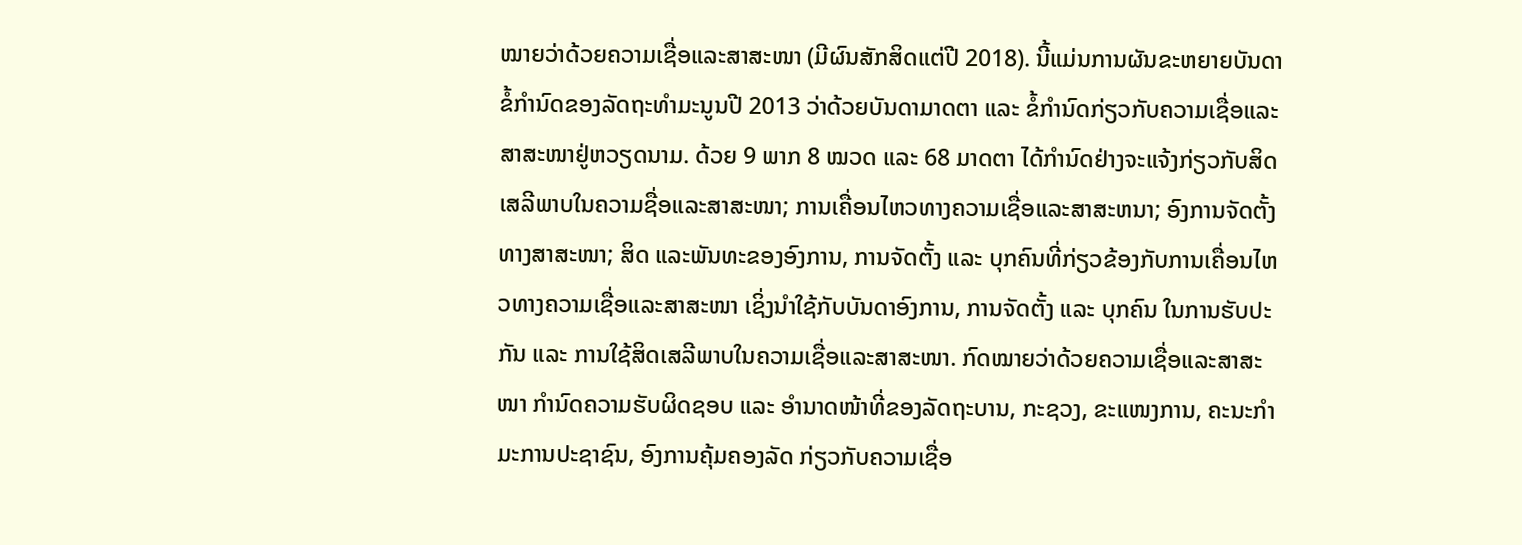ໝາຍວ່າດ້ວຍຄວາມເຊື່ອແລະສາສະໜາ (ມີຜົນສັກສິດແຕ່ປີ 2018). ນີ້ແມ່ນການຜັນຂະຫຍາຍບັນດາຂໍ້ກຳນົດຂອງລັດຖະທຳມະນູນປີ 2013 ວ່າດ້ວຍບັນດາມາດຕາ ແລະ ຂໍ້ກຳນົດກ່ຽວກັບຄວາມເຊື່ອແລະສາສະໜາຢູ່ຫວຽດນາມ. ດ້ວຍ 9 ພາກ 8 ໝວດ ແລະ 68 ມາດຕາ ໄດ້ກຳນົດຢ່າງຈະແຈ້ງກ່ຽວກັບສິດເສລີພາບໃນຄວາມຊື່ອແລະສາສະໜາ; ການເຄື່ອນໄຫວທາງຄວາມເຊື່ອແລະສາສະຫນາ; ອົງການຈັດຕັ້ງທາງສາສະໜາ; ສິດ ແລະພັນທະຂອງອົງການ, ການຈັດຕັ້ງ ແລະ ບຸກຄົນທີ່ກ່ຽວຂ້ອງກັບການເຄື່ອນໄຫວທາງຄວາມເຊື່ອແລະສາສະໜາ ເຊິ່ງນຳໃຊ້ກັບບັນດາອົງການ, ການຈັດຕັ້ງ ແລະ ບຸກຄົນ ໃນການຮັບປະກັນ ແລະ ການໃຊ້ສິດເສລີພາບໃນຄວາມເຊື່ອແລະສາສະໜາ. ກົດໝາຍວ່າດ້ວຍຄວາມເຊື່ອແລະສາສະໜາ ກຳນົດຄວາມຮັບຜິດຊອບ ແລະ ອຳນາດໜ້າທີ່ຂອງລັດຖະບານ, ກະຊວງ, ຂະແໜງການ, ຄະນະກຳມະການປະຊາຊົນ, ອົງການຄຸ້ມຄອງລັດ ກ່ຽວກັບຄວາມເຊື່ອ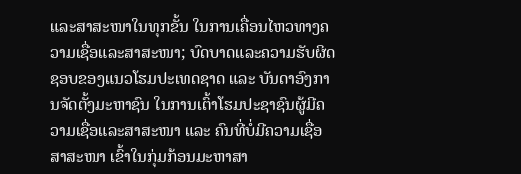ແລະສາສະໜາໃນທຸກຂັ້ນ ໃນການເຄື່ອນໄຫວທາງຄວາມເຊື່ອແລະສາສະໜາ; ບົດບາດແລະຄວາມຮັບຜິດຊອບຂອງແນວໂຮມປະເທດຊາດ ແລະ ບັນດາອົງການຈັດຕັ້ງມະຫາຊົນ ໃນການເຕົ້າໂຮມປະຊາຊົນຜູ້ມີຄວາມເຊື່ອແລະສາສະໜາ ແລະ ຄົນທີ່ບໍ່ມີຄວາມເຊື່ອສາສະໜາ ເຂົ້າໃນກຸ່ມກ້ອນມະຫາສາ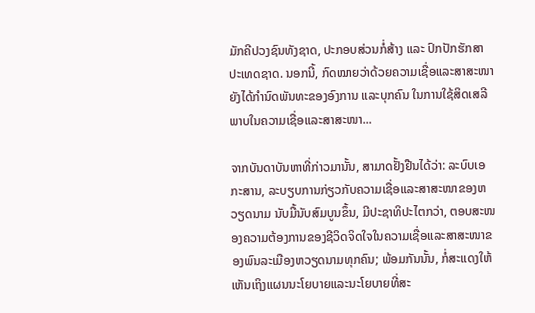ມັກຄີປວງຊົນທັງຊາດ, ປະກອບສ່ວນກໍ່ສ້າງ ແລະ ປົກປັກຮັກສາປະເທດຊາດ. ນອກນີ້, ກົດໝາຍວ່າດ້ວຍຄວາມເຊື່ອແລະສາສະໜາ ຍັງໄດ້ກຳນົດພັນທະຂອງອົງການ ແລະບຸກຄົນ ໃນການໃຊ້ສິດເສລີພາບໃນຄວາມເຊື່ອແລະສາສະໜາ...

ຈາກບັນດາບັນຫາທີ່ກ່າວມານັ້ນ, ສາມາດຢັ້ງຢືນໄດ້ວ່າ: ລະບົບເອກະສານ, ລະບຽບການກ່ຽວກັບຄວາມເຊື່ອແລະສາສະໜາຂອງຫວຽດນາມ ນັບມື້ນັບສົມບູນຂຶ້ນ, ມີປະຊາທິປະໄຕກວ່າ, ຕອບສະໜອງຄວາມຕ້ອງການຂອງຊີວິດຈິດໃຈໃນຄວາມເຊື່ອແລະສາສະໜາຂອງພົນລະເມືອງຫວຽດນາມທຸກຄົນ; ພ້ອມກັນນັ້ນ, ກໍ່ສະແດງໃຫ້ເຫັນເຖິງແຜນນະໂຍບາຍແລະນະໂຍບາຍທີ່ສະ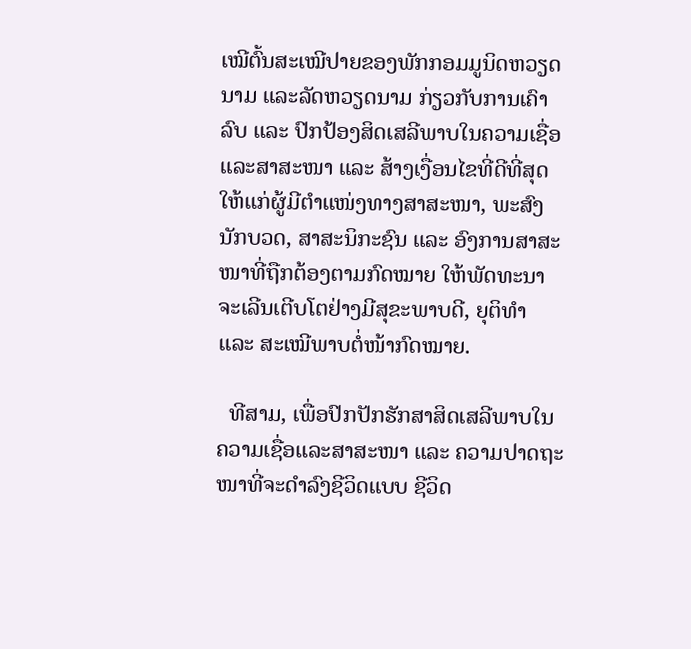ເໝີຕົ້ນສະເໝີປາຍຂອງພັກກອມມູນິດຫວຽດນາມ ແລະລັດຫວຽດນາມ ກ່ຽວກັບການເຄົາລົບ ແລະ ປົກປ້ອງສິດເສລີພາບໃນຄວາມເຊື່ອແລະສາສະໜາ ແລະ ສ້າງເງື່ອນໄຂທີ່ດີທີ່ສຸດໃຫ້ແກ່ຜູ້ມີຕຳແໜ່ງທາງສາສະໜາ, ພະສົງ ນັກບວດ, ສາສະນິກະຊົນ ແລະ ອົງການສາສະໜາທີ່ຖືກຕ້ອງຕາມກົດໝາຍ ໃຫ້ພັດທະນາຈະເລີນເຕີບໂຕຢ່າງມີສຸຂະພາບດີ, ຍຸຕິທຳ ແລະ ສະເໝີພາບຕໍ່ໜ້າກົດໝາຍ.

  ທີສາມ, ເພື່ອປົກປັກຮັກສາສິດເສລີພາບໃນຄວາມເຊື່ອແລະສາສະໜາ ແລະ ຄວາມປາດຖະໜາທີ່ຈະດຳລົງຊີວິດແບບ ຊີວິດ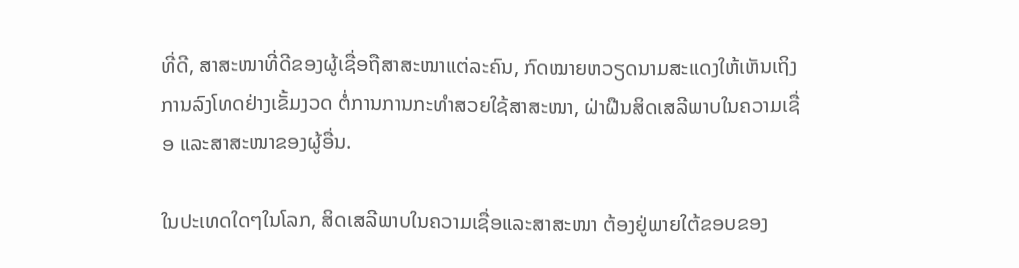ທີ່ດີ, ສາສະໜາທີ່ດີຂອງຜູ້ເຊື່ອຖືສາສະໜາແຕ່ລະຄົນ, ກົດໝາຍຫວຽດນາມສະແດງໃຫ້ເຫັນເຖິງການລົງໂທດຢ່າງເຂັ້ມງວດ ຕໍ່ການການກະທຳສວຍໃຊ້ສາສະໜາ, ຝ່າຝືນສິດເສລີພາບໃນຄວາມເຊື່ອ ແລະສາສະໜາຂອງຜູ້ອື່ນ.

ໃນປະເທດໃດໆໃນໂລກ, ສິດເສລີພາບໃນຄວາມເຊື່ອແລະສາສະໜາ ຕ້ອງຢູ່ພາຍໃຕ້ຂອບຂອງ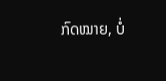ກົດໝາຍ, ບໍ່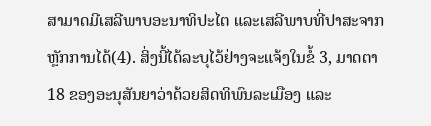ສາມາດມີເສລີພາບອະນາທິປະໄຕ ແລະເສລີພາບທີ່ປາສະຈາກຫຼັກການໄດ້(4). ສິ່ງນີ້ໄດ້ລະບຸໄວ້ຢ່າງຈະແຈ້ງໃນຂໍ້ 3, ມາດຕາ 18 ຂອງອະນຸສັນຍາວ່າດ້ວຍສິດທິພົນລະເມືອງ ແລະ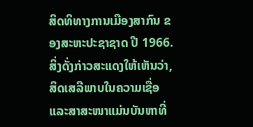ສິດທິທາງການເມືອງສາກົນ ຂອງສະຫະປະຊາຊາດ ປີ 1966. ສິ່ງດັ່ງກ່າວສະແດງໃຫ້ເຫັນວ່າ, ສິດເສລີພາບໃນຄວາມເຊື່ອແລະສາສະໜາແມ່ນບັນຫາທີ່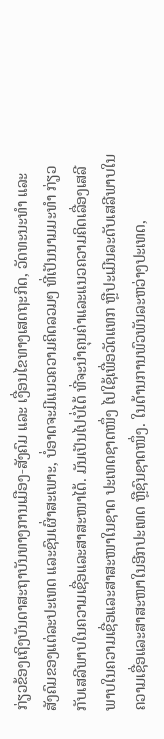ກ່ຽວຂ້ອງເຖິງບັນດາສະຖາບັນທາງການເມືອງ-ສັງຄົມ ແລະ ເງື່ອນໄຂທາງເສດຖະກິດ, ວັດທະນະທຳ ແລະ ສັງຄົມຂອງແຕ່ລະປະເທດ ແລະຊົນເຜົ່າສະເພາະ, ບໍ່ອາດຈະມີແນວຄວາມຄິດລວມໆ ທີ່ເປັນນາມມະທຳ ກ່ຽວກັບເສລີພາບໃນຄວາມເຊື່ອແລະສາສະໜາໄດ້. ມັນເປັນໄປບໍ່ໄດ້ ທີ່ຈະນໍາຄຸນຄ່າແລະແນວຄວາມຄິດເລື່ອງເສລີພາບໃນຄວາມເຊື່ອແລະສາສະໜາໃນຊາດ ປະເທດຊາດໜຶ່ງ ໄປໃຊ້ເພື່ອວັດແທກ ຫຼືປະເມີນລະດັບເສລີພາບໃນຄວາມເຊື່ອແລະສາສະໜາໃນອີກປະເທດ ຫຼືຊົນຊາດໜຶ່ງ. ໃນດ້ານການພົວພັນລະຫວ່າງປະເທດ,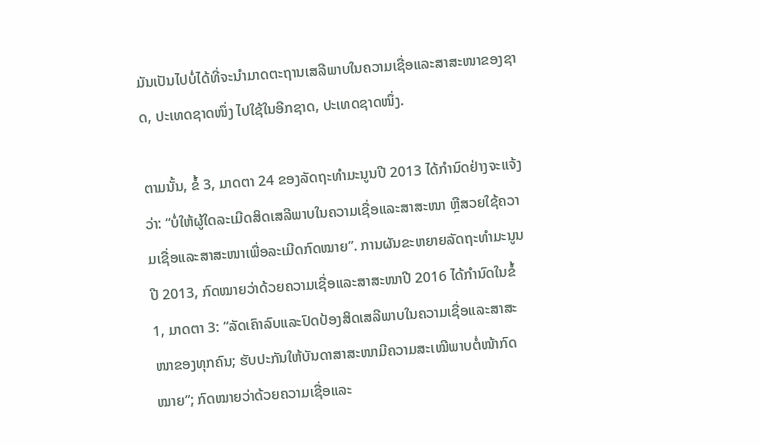ມັນເປັນໄປບໍ່ໄດ້ທີ່ຈະນຳມາດຕະຖານເສລີພາບໃນຄວາມເຊື່ອແລະສາສະໜາຂອງຊາດ, ປະເທດຊາດໜຶ່ງ ໄປໃຊ້ໃນອີກຊາດ, ປະເທດຊາດໜຶ່ງ.

ຕາມນັ້ນ, ຂໍ້ 3, ມາດຕາ 24 ຂອງລັດຖະທຳມະນູນປີ 2013 ໄດ້ກຳນົດຢ່າງຈະແຈ້ງວ່າ: “ບໍ່ໃຫ້ຜູ້ໃດລະເມີດສິດເສລີພາບໃນຄວາມເຊື່ອແລະສາສະໜາ ຫຼືສວຍໃຊ້ຄວາມເຊື່ອແລະສາສະໜາເພື່ອລະເມີດກົດໝາຍ”. ການຜັນຂະຫຍາຍລັດຖະທຳມະນູນປີ 2013, ກົດໝາຍວ່າດ້ວຍຄວາມເຊື່ອແລະສາສະໜາປີ 2016 ໄດ້ກຳນົດໃນຂໍ້ 1, ມາດຕາ 3: “ລັດເຄົາລົບແລະປົດປ້ອງສິດເສລີພາບໃນຄວາມເຊື່ອແລະສາສະໜາຂອງທຸກຄົນ; ຮັບປະກັນໃຫ້ບັນດາສາສະໜາມີຄວາມສະເໝີພາບຕໍ່ໜ້າກົດໝາຍ”; ກົດໝາຍວ່າດ້ວຍຄວາມເຊື່ອແລະ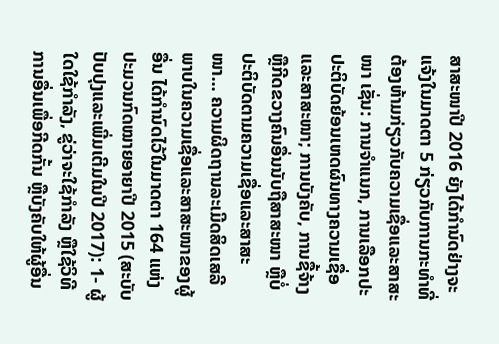ສາສະໜາປີ 2016 ຍັງໄດ້ກຳນົດຢ່າງຈະແຈ້ງໃນມາດຕາ 5 ກ່ຽວກັບການກະທຳທີ່ຕ້ອງຫ້າມກ່ຽວກັບຄວາມເຊື່ອແລະສາສະໜາ ເຊັ່ນ: ການຈຳແນກ, ການເລືອກປະປະຕິບັດຍ້ອນເຫດຜົນທາງຄວາມເຊື່ອແລະສາສະໜາ; ການບັງຄັບ, ການຊື້ຈ້າງຫຼືກີດຂວາງຄົນອື່ນນັບຖືສາສະໜາ ຫຼືບໍ່ປະຕິບັດຕາມຄວາມເຊື່ອແລະສາສະໜາ... ຄວາມຜິດຖານລະເມີດສິດເສລີພາບໃນຄວາມເຊື່ອແລະສາສະໜາຂອງຜູ້ອື່ນ ໄດ້ກຳນົດໄວ້ໃນມາດຕາ 164 ແຫ່ງປະມວນກົດໝາຍອາຍາປີ 2015 (ສະບັບປັບປຸງແລະເພີ່ມເຕີມໃນປີ 2017): 1- ຜູ້ໃດໃຊ້ກຳລັງ, ຂູ່ວ່າຈະໃຊ້ກຳລັງ ຫຼືໃຊ້ວິທີການອື່ນເພື່ອກີດກັ້ນ ຫຼືບັງຄັບໃຫ້ຜູ້ອື່ນ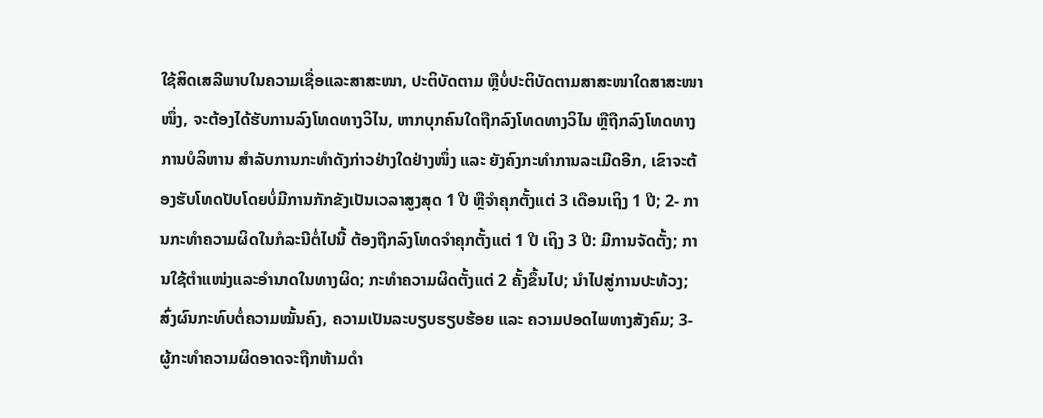ໃຊ້ສິດເສລີພາບໃນຄວາມເຊື່ອແລະສາສະໜາ, ປະຕິບັດຕາມ ຫຼືບໍ່ປະຕິບັດຕາມສາສະໜາໃດສາສະໜາໜຶ່ງ, ຈະຕ້ອງໄດ້ຮັບການລົງໂທດທາງວິໄນ, ຫາກບຸກຄົນໃດຖືກລົງໂທດທາງວິໄນ ຫຼືຖືກລົງໂທດທາງການບໍລິຫານ ສຳລັບການກະທຳດັງກ່າວຢ່າງໃດຢ່າງໜຶ່ງ ແລະ ຍັງຄົງກະທຳການລະເມີດອີກ, ເຂົາຈະຕ້ອງຮັບໂທດປັບໂດຍບໍ່ມີການກັກຂັງເປັນເວລາສູງສຸດ 1 ປີ ຫຼືຈໍາຄຸກຕັ້ງແຕ່ 3 ເດືອນເຖິງ 1 ປີ; 2- ການກະທຳຄວາມຜິດໃນກໍລະນີຕໍ່ໄປນີ້ ຕ້ອງຖືກລົງໂທດຈຳຄຸກຕັ້ງແຕ່ 1 ປີ ເຖິງ 3 ປີ: ມີການຈັດຕັ້ງ; ການໃຊ້ຕຳແໜ່ງແລະອຳນາດໃນທາງຜິດ; ກະທຳຄວາມຜິດຕັ້ງແຕ່ 2 ຄັ້ງຂຶ້ນໄປ; ນໍາໄປສູ່ການປະທ້ວງ; ສົ່ງຜົນກະທົບຕໍ່ຄວາມໝັ້ນຄົງ, ຄວາມເປັນລະບຽບຮຽບຮ້ອຍ ແລະ ຄວາມປອດໄພທາງສັງຄົມ; 3- ຜູ້ກະທຳຄວາມຜິດອາດຈະຖືກຫ້າມດຳ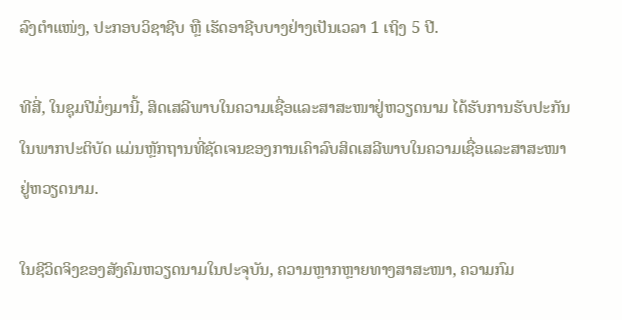ລົງຕຳແໜ່ງ, ປະກອບວິຊາຊີບ ຫຼື ເຮັດອາຊີບບາງຢ່າງເປັນເວລາ 1 ເຖິງ 5 ປີ.

ທີສີ່, ໃນຊຸມປີມໍ່ໆມານີ້, ສິດເສລີພາບໃນຄວາມເຊື່ອແລະສາສະໜາຢູ່ຫວຽດນາມ ໄດ້ຮັບການຮັບປະກັນໃນພາກປະຕິບັດ ແມ່ນຫຼັກຖານທີ່ຊັດເຈນຂອງການເຄົາລົບສິດເສລີພາບໃນຄວາມເຊື່ອແລະສາສະໜາຢູ່ຫວຽດນາມ.

ໃນຊີວິດຈິງຂອງສັງຄົມຫວຽດນາມໃນປະຈຸບັນ, ຄວາມຫຼາກຫຼາຍທາງສາສະໜາ, ຄວາມກົມ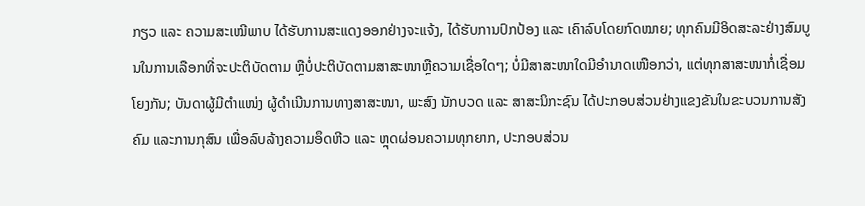ກຽວ ແລະ ຄວາມສະເໝີພາບ ໄດ້ຮັບການສະແດງອອກຢ່າງຈະແຈ້ງ, ໄດ້ຮັບການປົກປ້ອງ ແລະ ເຄົາລົບໂດຍກົດໝາຍ; ທຸກຄົນມີອິດສະລະຢ່າງສົມບູນໃນການເລືອກທີ່ຈະປະຕິບັດຕາມ ຫຼືບໍ່ປະຕິບັດຕາມສາສະໜາຫຼືຄວາມເຊື່ອໃດໆ; ບໍ່ມີສາສະໜາໃດມີອຳນາດເໜືອກວ່າ, ແຕ່ທຸກສາສະໜາກໍ່ເຊື່ອມໂຍງກັນ; ບັນດາຜູ້ມີຕຳແໜ່ງ ຜູ້ດຳເນີນການທາງສາສະໜາ, ພະສົງ ນັກບວດ ແລະ ສາສະນິກະຊົນ ໄດ້ປະກອບສ່ວນຢ່າງແຂງຂັນໃນຂະບວນການສັງຄົມ ແລະການກຸສົນ ເພື່ອລົບລ້າງຄວາມອຶດຫີວ ແລະ ຫຼຸດຜ່ອນຄວາມທຸກຍາກ, ປະກອບສ່ວນ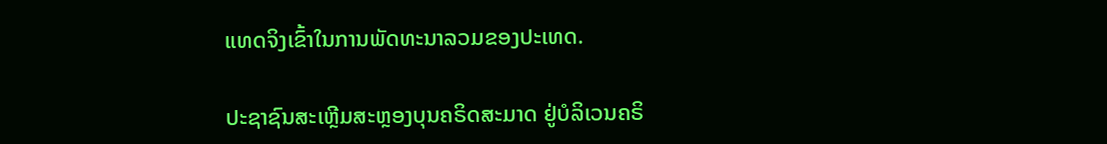ແທດຈິງເຂົ້າໃນການພັດທະນາລວມຂອງປະເທດ.

ປະຊາຊົນສະເຫຼີມສະຫຼອງບຸນຄຣິດສະມາດ ຢູ່ບໍລິເວນຄຣິ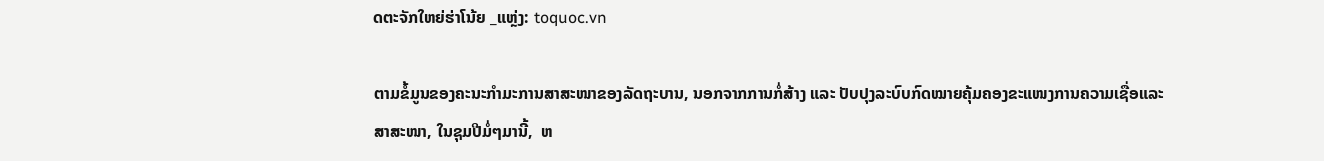ດຕະຈັກໃຫຍ່ຮ່າໂນ້ຍ _ແຫຼ່ງ: toquoc.vn

ຕາມຂໍ້ມູນຂອງຄະນະກຳມະການສາສະໜາຂອງລັດຖະບານ, ນອກຈາກການກໍ່ສ້າງ ແລະ ປັບປຸງລະບົບກົດໝາຍຄຸ້ມຄອງຂະແໜງການຄວາມເຊື່ອແລະສາສະໜາ, ໃນຊຸມປີມໍ່ໆມານີ້,  ຫ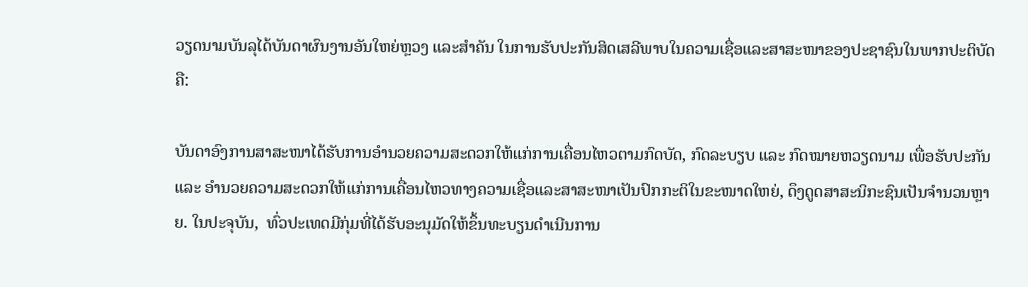ວຽດນາມບັນລຸໄດ້ບັນດາຜົນງານອັນໃຫຍ່ຫຼວງ ແລະສຳຄັນ ໃນການຮັບປະກັນສິດເສລີພາບໃນຄວາມເຊື່ອແລະສາສະໜາຂອງປະຊາຊົນໃນພາກປະຕິບັດຄື:

ບັນດາອົງການສາສະໜາໄດ້ຮັບການອຳນວຍຄວາມສະດວກໃຫ້ແກ່ການເຄື່ອນໄຫວຕາມກົດບັດ, ກົດລະບຽບ ແລະ ກົດໝາຍຫວຽດນາມ ເພື່ອຮັບປະກັນ ແລະ ອຳນວຍຄວາມສະດວກໃຫ້ແກ່ການເຄື່ອນໄຫວທາງຄວາມເຊື່ອແລະສາສະໜາເປັນປົກກະຕິໃນຂະໜາດໃຫຍ່, ດຶງດູດສາສະນິກະຊົນເປັນຈຳນວນຫຼາຍ. ໃນປະຈຸບັນ,  ທົ່ວປະເທດມີກຸ່ມທີ່ໄດ້ຮັບອະນຸມັດໃຫ້ຂຶ້ນທະບຽນດຳເນີນການ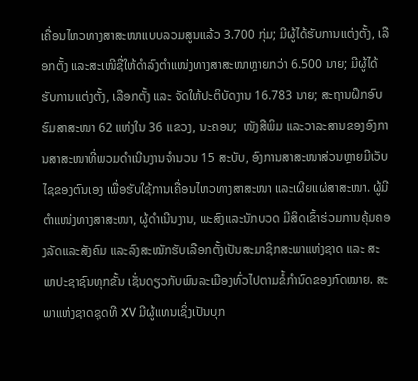ເຄື່ອນໄຫວທາງສາສະໜາແບບລວມສູນແລ້ວ 3.700 ກຸ່ມ; ມີຜູ້ໄດ້ຮັບການແຕ່ງຕັ້ງ, ເລືອກຕັ້ງ ແລະສະເໜີຊື່ໃຫ້ດຳລົງຕຳແໜ່ງທາງສາສະໜາຫຼາຍກວ່າ 6.500 ນາຍ; ມີຜູ້ໄດ້ຮັບການແຕ່ງຕັ້ງ, ເລືອກຕັ້ງ ແລະ ຈັດໃຫ້ປະຕິບັດງານ 16.783 ນາຍ; ສະຖານຝຶກອົບຮົມສາສະໜາ 62 ແຫ່ງໃນ 36 ແຂວງ, ນະຄອນ;  ໜັງສືພິມ ແລະວາລະສານຂອງອົງການສາສະໜາທີ່ພວມດຳເນີນງານຈຳນວນ 15 ສະບັບ, ອົງການສາສະໜາສ່ວນຫຼາຍມີເວັບໄຊຂອງຕົນເອງ ເພື່ອຮັບໃຊ້ການເຄື່ອນໄຫວທາງສາສະໜາ ແລະເຜີຍແຜ່ສາສະໜາ. ຜູ້ມີຕຳແໜ່ງທາງສາສະໜາ, ຜູ້ດຳເນີນງານ, ພະສົງແລະນັກບວດ ມີສິດເຂົ້າຮ່ວມການຄຸ້ມຄອງລັດແລະສັງຄົມ ແລະລົງສະໝັກຮັບເລືອກຕັ້ງເປັນສະມາຊິກສະພາແຫ່ງຊາດ ແລະ ສະພາປະຊາຊົນທຸກຂັ້ນ ເຊັ່ນດຽວກັບພົນລະເມືອງທົ່ວໄປຕາມຂໍ້ກຳນົດຂອງກົດໝາຍ. ສະພາແຫ່ງຊາດຊຸດທີ XV ມີຜູ້ແທນເຊິ່ງເປັນບຸກ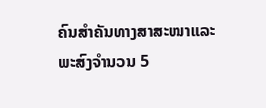ຄົນສຳຄັນທາງສາສະໜາແລະພະສົງຈຳນວນ 5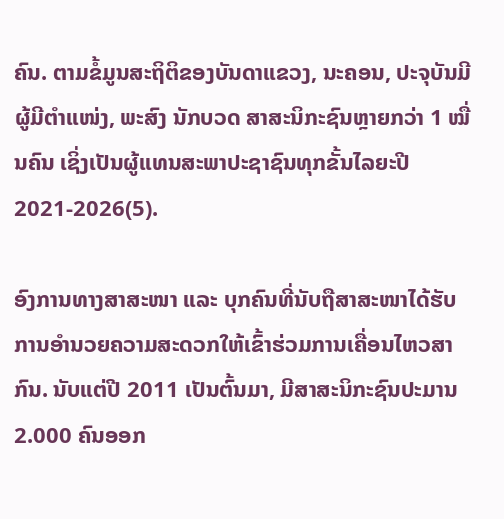ຄົນ. ຕາມຂໍ້ມູນສະຖິຕິຂອງບັນດາແຂວງ, ນະຄອນ, ປະຈຸບັນມີຜູ້ມີຕຳແໜ່ງ, ພະສົງ ນັກບວດ ສາສະນິກະຊົນຫຼາຍກວ່າ 1 ໝື່ນຄົນ ເຊິ່ງເປັນຜູ້ແທນສະພາປະຊາຊົນທຸກຂັ້ນໄລຍະປີ 2021-2026(5).

ອົງການທາງສາສະໜາ ແລະ ບຸກຄົນທີ່ນັບຖືສາສະໜາໄດ້ຮັບການອຳນວຍຄວາມສະດວກໃຫ້ເຂົ້າຮ່ວມການເຄື່ອນໄຫວສາກົນ. ນັບແຕ່ປີ 2011 ເປັນຕົ້ນມາ, ມີສາສະນິກະຊົນປະມານ 2.000 ຄົນອອກ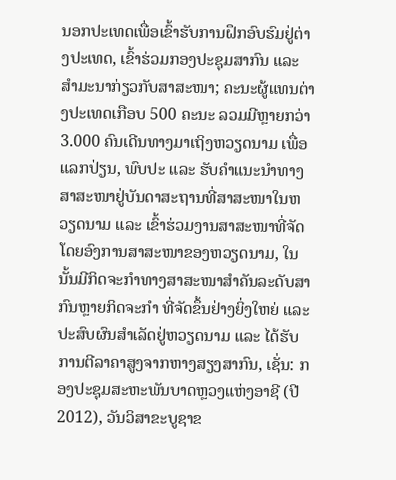ນອກປະເທດເພື່ອເຂົ້າຮັບການຝຶກອົບຮົມຢູ່ຕ່າງປະເທດ, ເຂົ້າຮ່ວມກອງປະຊຸມສາກົນ ແລະ ສຳມະນາກ່ຽວກັບສາສະໜາ; ຄະນະຜູ້ແທນຕ່າງປະເທດເກືອບ 500 ຄະນະ ລວມມີຫຼາຍກວ່າ 3.000 ຄົນເດີນທາງມາເຖິງຫວຽດນາມ ເພື່ອແລກປ່ຽນ, ພົບປະ ແລະ ຮັບຄຳແນະນຳທາງສາສະໜາຢູ່ບັນດາສະຖານທີ່ສາສະໜາໃນຫວຽດນາມ ແລະ ເຂົ້າຮ່ວມງານສາສະໜາທີ່ຈັດໂດຍອົງການສາສະໜາຂອງຫວຽດນາມ, ໃນນັ້ນມີກິດຈະກຳທາງສາສະໜາສຳຄັນລະດັບສາກົນຫຼາຍກິດຈະກຳ ທີ່ຈັດຂຶ້ນຢ່າງຍິ່ງໃຫຍ່ ແລະ ປະສົບຜົນສຳເລັດຢູ່ຫວຽດນາມ ແລະ ໄດ້ຮັບການຕີລາຄາສູງຈາກຫາງສຽງສາກົນ, ເຊັ່ນ: ກອງປະຊຸມສະຫະພັນບາດຫຼວງແຫ່ງອາຊີ (ປີ 2012), ວັນວິສາຂະບູຊາຂ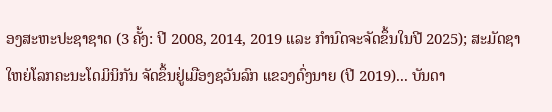ອງສະຫະປະຊາຊາດ (3 ຄັ້ງ: ປີ 2008, 2014, 2019 ແລະ ກຳນົດຈະຈັດຂຶ້ນໃນປີ 2025); ສະມັດຊາໃຫຍ່ໂລກຄະນະໂດມິນິກັນ ຈັດຂຶ້ນຢູ່ເມືອງຊວັນລົກ ແຂວງດົ່ງນາຍ (ປີ 2019)... ບັນດາ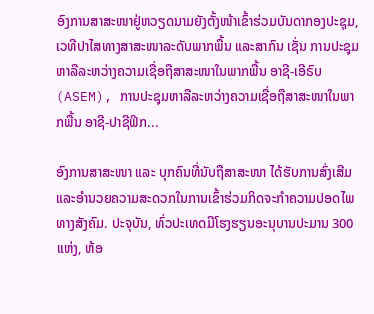ອົງການສາສະໜາຢູ່ຫວຽດນາມຍັງຕັ້ງໜ້າເຂົ້າຮ່ວມບັນດາກອງປະຊຸມ, ເວທີປາໄສທາງສາສະໜາລະດັບພາກພື້ນ ແລະສາກົນ ເຊັ່ນ ການປະຊຸມຫາລືລະຫວ່າງຄວາມເຊື່ອຖືສາສະໜາໃນພາກພື້ນ ອາຊີ-ເອີຣົບ (ASEM), ການປະຊຸມຫາລືລະຫວ່າງຄວາມເຊື່ອຖືສາສະໜາໃນພາກພື້ນ ອາຊີ-ປາຊີຟິກ...

ອົງການສາສະໜາ ແລະ ບຸກຄົນທີ່ນັບຖືສາສະໜາ ໄດ້ຮັບການສົ່ງເສີມ ແລະອຳນວຍຄວາມສະດວກໃນການເຂົ້າຮ່ວມກິດຈະກຳຄວາມປອດໄພທາງສັງຄົມ. ປະຈຸບັນ, ທົ່ວປະເທດມີໂຮງຮຽນອະນຸບານປະມານ 300 ແຫ່ງ, ຫ້ອ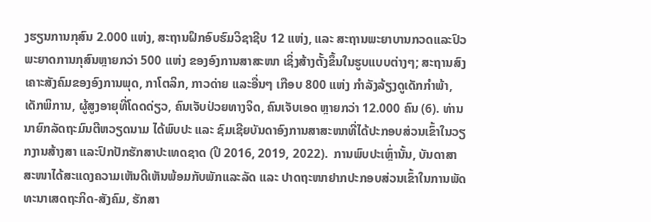ງຮຽນການກຸສົນ 2.000 ແຫ່ງ, ສະຖານຝຶກອົບຮົມວິຊາຊີບ 12 ແຫ່ງ, ແລະ ສະຖານພະຍາບານກວດແລະປົວພະຍາດການກຸສົນຫຼາຍກວ່າ 500 ແຫ່ງ ຂອງອົງການສາສະໜາ ເຊິ່ງສ້າງຕັ້ງຂຶ້ນໃນຮູບແບບຕ່າງໆ; ສະຖານສົງເຄາະສັງຄົມຂອງອົງການພຸດ, ກາໂຕລິກ, ກາວດ່າຍ ແລະອື່ນໆ ເກືອບ 800 ແຫ່ງ ກຳລັງລ້ຽງດູເດັກກຳພ້າ, ເດັກພິການ, ຜູ້ສູງອາຍຸທີ່ໂດດດ່ຽວ, ຄົນເຈັບປ່ວຍທາງຈິດ, ຄົນເຈັບເອດ ຫຼາຍກວ່າ 12.000 ຄົນ (6). ທ່ານນາຍົກລັດຖະມົນຕີຫວຽດນາມ ໄດ້ພົບປະ ແລະ ຊົມເຊີຍບັນດາອົງການສາສະໜາທີ່ໄດ້ປະກອບສ່ວນເຂົ້າໃນວຽກງານສ້າງສາ ແລະປົກປັກຮັກສາປະເທດຊາດ (ປິ 2016, 2019, 2022).  ການພົບປະເຫຼົ່ານັ້ນ, ບັນດາສາສະໜາໄດ້ສະແດງຄວາມເຫັນດີເຫັນພ້ອມກັບພັກແລະລັດ ແລະ ປາດຖະໜາຢາກປະກອບສ່ວນເຂົ້າໃນການພັດທະນາເສດຖະກິດ-ສັງຄົມ, ຮັກສາ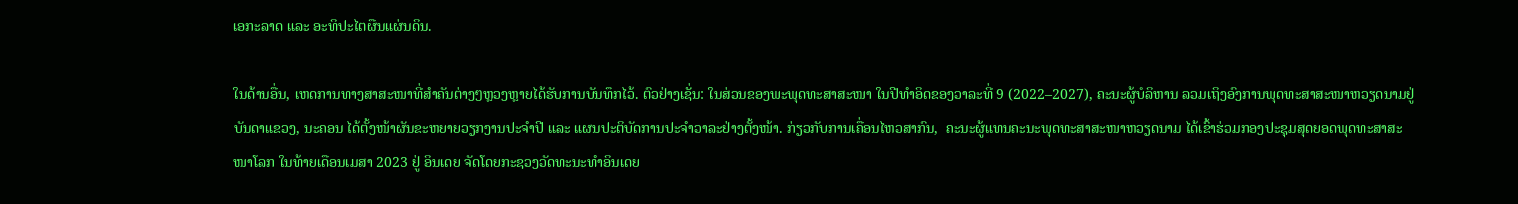ເອກະລາດ ແລະ ອະທິປະໄຕຜືນແຜ່ນດິນ.

ໃນດ້ານອື່ນ, ເຫດການທາງສາສະໜາທີ່ສຳຄັນຕ່າງໆຫຼວງຫຼາຍໄດ້ຮັບການບັນທຶກໄວ້. ຕົວຢ່າງເຊັ່ນ: ໃນສ່ວນຂອງພະພຸດທະສາສະໜາ ໃນປີທຳອິດຂອງວາລະທີ່ 9 (2022–2027), ຄະນະຜູ້ບໍລິຫານ ລວມເຖິງອົງການພຸດທະສາສະໜາຫວຽດນາມຢູ່ບັນດາແຂວງ, ນະຄອນ ໄດ້ຕັ້ງໜ້າຜັນຂະຫຍາຍວຽກງານປະຈຳປີ ແລະ ແຜນປະຕິບັດການປະຈຳວາລະຢ່າງຕັ້ງໜ້າ. ກ່ຽວກັບການເຄື່ອນໄຫວສາກົນ,  ຄະນະຜູ້ແທນຄະນະພຸດທະສາສະໜາຫວຽດນາມ ໄດ້ເຂົ້າຮ່ວມກອງປະຊຸມສຸດຍອດພຸດທະສາສະໜາໂລກ ໃນທ້າຍເດືອນເມສາ 2023 ຢູ່ ອິນເດຍ ຈັດໂດຍກະຊວງວັດທະນະທຳອິນເດຍ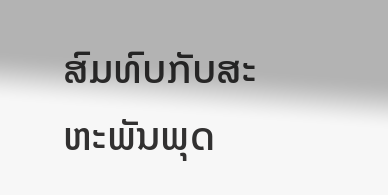ສົມທົບກັບສະຫະພັນພຸດ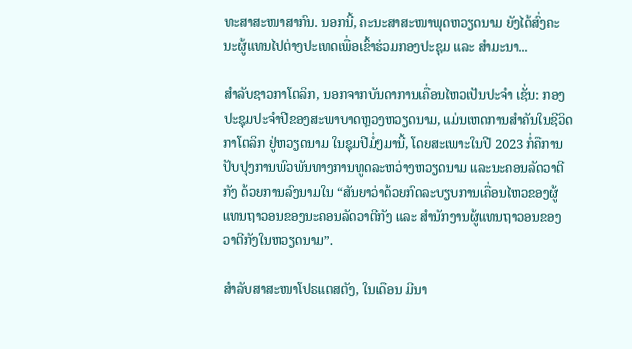ທະສາສະໜາສາກົນ. ນອກນີ້, ຄະນະສາສະໜາພຸດຫວຽດນາມ ຍັງໄດ້ສົ່ງຄະນະຜູ້ແທນໄປຕ່າງປະເທດເພື່ອເຂົ້າຮ່ວມກອງປະຊຸມ ແລະ ສຳມະນາ...

ສຳລັບຊາວກາໂຕລິກ, ນອກຈາກບັນດາການເຄື່ອນໄຫວເປັນປະຈຳ ເຊັ່ນ: ກອງປະຊຸມປະຈຳປີຂອງສະພາບາດຫຼວງຫວຽດນາມ, ແມ່ນເຫດການສຳຄັນໃນຊີວິດກາໂຕລິກ ຢູ່ຫວຽດນາມ ໃນຊຸມປີມໍ່ໆມານີ້, ໂດຍສະເພາະໃນປີ 2023 ກໍ່ຄືການປັບປຸງການພົວພັນທາງການທູດລະຫວ່າງຫວຽດນາມ ແລະນະຄອນລັດວາຕີກັງ ດ້ວຍການລົງນາມໃນ “ສັນຍາວ່າດ້ວຍກົດລະບຽບການເຄື່ອນໄຫວຂອງຜູ້ແທນຖາວອນຂອງນະຄອນລັດວາຕີກັງ ແລະ ສຳນັກງານຜູ້ແທນຖາວອນຂອງວາຕີກັງໃນຫວຽດນາມ”.

ສຳລັບສາສະໜາໂປຣແຕສຕັງ, ໃນເດືອນ ມີນາ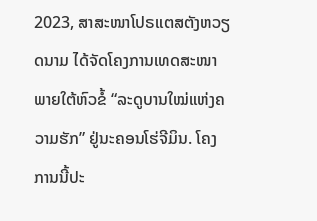2023, ສາສະໜາໂປຣແຕສຕັງຫວຽດນາມ ໄດ້ຈັດໂຄງການເທດສະໜາພາຍໃຕ້ຫົວຂໍ້ “ລະດູບານໃໝ່ແຫ່ງຄວາມຮັກ” ຢູ່ນະຄອນໂຮ່ຈີມິນ. ໂຄງການນີ້ປະ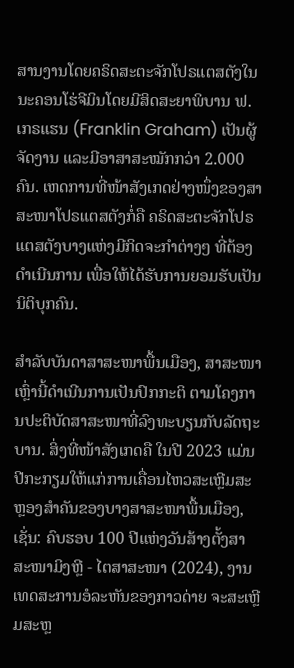ສານງານໂດຍຄຣິດສະຕະຈັກໂປຣແຕສຕັງໃນນະຄອນໂຮ່ຈີມິນໂດຍມີສິດສະຍາພິບານ ຟ.ເກຣແຮນ (Franklin Graham) ເປັນຜູ້ຈັດງານ ແລະມີອາສາສະໝັກກວ່າ 2.000 ຄົນ. ເຫດການທີ່ໜ້າສັງເກດຢ່າງໜຶ່ງຂອງສາສະໜາໂປຣແຕສຕັງກໍ່ຄື ຄຣິດສະຕະຈັກໂປຣແຕສຕັງບາງແຫ່ງມີກິດຈະກຳຕ່າງໆ ທີ່ຕ້ອງດຳເນີນການ ເພື່ອໃຫ້ໄດ້ຮັບການຍອມຮັບເປັນນິຕິບຸກຄົນ.

ສໍາລັບບັນດາສາສະໜາພື້ນເມືອງ, ສາສະໜາເຫຼົ່ານີ້ດໍາເນີນການເປັນປົກກະຕິ ຕາມໂຄງການປະຕິບັດສາສະໜາທີ່ລົງທະບຽນກັບລັດຖະບານ. ສິ່ງທີ່ໜ້າສັງເກດຄື ໃນປີ 2023 ແມ່ນປີກະກຽມໃຫ້ແກ່ການເຄື່ອນໄຫວສະເຫຼີມສະຫຼອງສຳຄັນຂອງບາງສາສະໜາພື້ນເມືອງ, ເຊັ່ນ: ຄົບຮອບ 100 ປີແຫ່ງວັນສ້າງຕັ້ງສາສະໜາມິງຫຼີ - ໄຕສາສະໜາ (2024), ງານເທດສະການອໍລະຫັນຂອງກາວດ່າຍ ຈະສະເຫຼີມສະຫຼ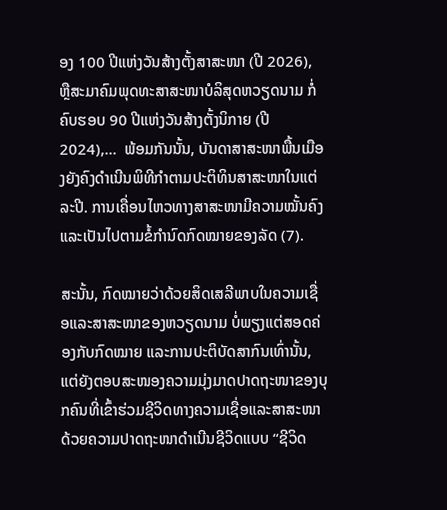ອງ 100 ປີແຫ່ງວັນສ້າງຕັ້ງສາສະໜາ (ປີ 2026),  ຫຼືສະມາຄົມພຸດທະສາສະໜາບໍລິສຸດຫວຽດນາມ ກໍ່ຄົບຮອບ 90 ປີແຫ່ງວັນສ້າງຕັ້ງນິກາຍ (ປີ 2024),...  ພ້ອມກັນນັ້ນ, ບັນດາສາສະໜາພື້ນເມືອງຍັງຄົງດຳເນີນພິທີກຳຕາມປະຕິທິນສາສະໜາໃນແຕ່ລະປີ. ການເຄື່ອນໄຫວທາງສາສະໜາມີຄວາມໝັ້ນຄົງ ແລະເປັນໄປຕາມຂໍ້ກຳນົດກົດໝາຍຂອງລັດ (7).

ສະນັ້ນ, ກົດໝາຍວ່າດ້ວຍສິດເສລີພາບໃນຄວາມເຊື່ອແລະສາສະໜາຂອງຫວຽດນາມ ບໍ່ພຽງແຕ່ສອດຄ່ອງກັບກົດໝາຍ ແລະການປະຕິບັດສາກົນເທົ່ານັ້ນ, ແຕ່ຍັງຕອບສະໜອງຄວາມມຸ່ງມາດປາດຖະໜາຂອງບຸກຄົນທີ່ເຂົ້າຮ່ວມຊີວິດທາງຄວາມເຊື່ອແລະສາສະໜາ ດ້ວຍຄວາມປາດຖະໜາດຳເນີນຊີວິດແບບ “ຊີວິດ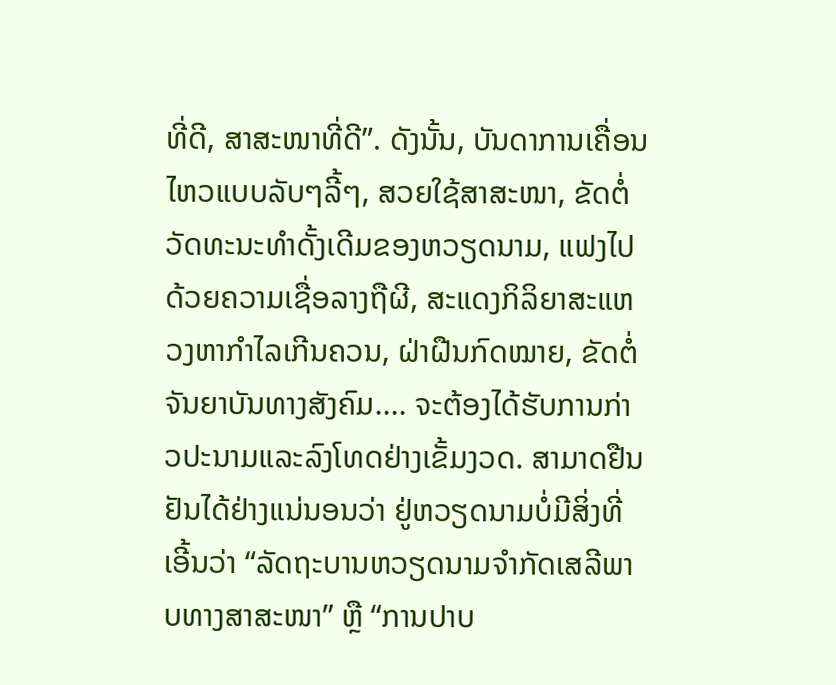ທີ່ດີ, ສາສະໜາທີ່ດີ”. ດັງນັ້ນ, ບັນດາການເຄື່ອນໄຫວແບບລັບໆລີ້ໆ, ສວຍໃຊ້ສາສະໜາ, ຂັດຕໍ່ວັດທະນະທຳດັ້ງເດີມຂອງຫວຽດນາມ, ແຟງໄປດ້ວຍຄວາມເຊື່ອລາງຖືຜີ, ສະແດງກິລິຍາສະແຫວງຫາກຳໄລເກີນຄວນ, ຝ່າຝືນກົດໝາຍ, ຂັດຕໍ່ຈັນຍາບັນທາງສັງຄົມ.... ຈະຕ້ອງໄດ້ຮັບການກ່າວປະນາມແລະລົງໂທດຢ່າງເຂັ້ມງວດ. ສາມາດຢືນຢັນໄດ້ຢ່າງແນ່ນອນວ່າ ຢູ່ຫວຽດນາມບໍ່ມີສິ່ງທີ່ເອີ້ນວ່າ “ລັດຖະບານຫວຽດນາມຈຳກັດເສລີພາບທາງສາສະໜາ” ຫຼື “ການປາບ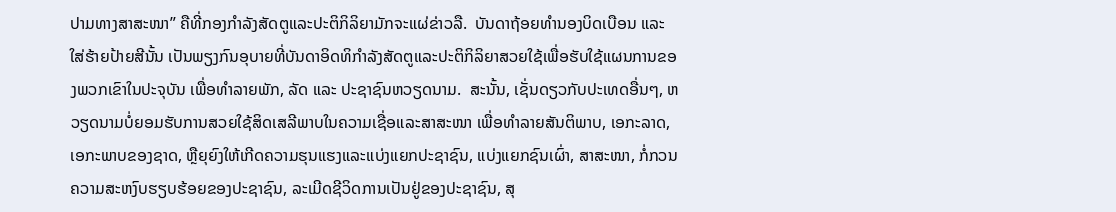ປາມທາງສາສະໜາ” ຄືທີ່ກອງກໍາລັງສັດຕູແລະປະຕິກິລິຍາມັກຈະແຜ່ຂ່າວລື.  ບັນດາຖ້ອຍທຳນອງບິດເບືອນ ແລະ ໃສ່ຮ້າຍປ້າຍສີນັ້ນ ເປັນພຽງກົນອຸບາຍທີ່ບັນດາອິດທິກຳລັງສັດຕູແລະປະຕິກິລິຍາສວຍໃຊ້ເພື່ອຮັບໃຊ້ແຜນການຂອງພວກເຂົາໃນປະຈຸບັນ ເພື່ອທຳລາຍພັກ, ລັດ ແລະ ປະຊາຊົນຫວຽດນາມ.  ສະນັ້ນ, ເຊັ່ນດຽວກັບປະເທດອື່ນໆ, ຫວຽດນາມບໍ່ຍອມຮັບການສວຍໃຊ້ສິດເສລີພາບໃນຄວາມເຊື່ອແລະສາສະໜາ ເພື່ອທຳລາຍສັນຕິພາບ, ເອກະລາດ, ເອກະພາບຂອງຊາດ, ຫຼືຍຸຍົງໃຫ້ເກີດຄວາມຮຸນແຮງແລະແບ່ງແຍກປະຊາຊົນ, ແບ່ງແຍກຊົນເຜົ່າ, ສາສະໜາ, ກໍ່ກວນຄວາມສະຫງົບຮຽບຮ້ອຍຂອງປະຊາຊົນ, ລະເມີດຊີວິດການເປັນຢູ່ຂອງປະຊາຊົນ, ສຸ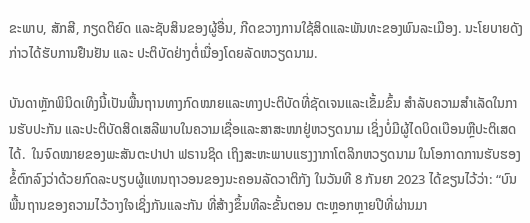ຂະພາບ, ສັກສີ, ກຽດຕິຍົດ ແລະຊັບສິນຂອງຜູ້ອື່ນ, ກີດຂວາງການໃຊ້ສິດແລະພັນທະຂອງພົນລະເມືອງ. ນະໂຍບາຍດັງກ່າວໄດ້ຮັບການຢືນຢັນ ແລະ ປະຕິບັດຢ່າງຕໍ່ເນື່ອງໂດຍລັດຫວຽດນາມ.

ບັນດາຫຼັກພິນິດເທິງນີ້ເປັນພື້ນຖານທາງກົດໝາຍແລະທາງປະຕິບັດທີ່ຊັດເຈນແລະເຂັ້ມຂົ້ນ ສຳລັບຄວາມສຳເລັດໃນການຮັບປະກັນ ແລະປະຕິບັດສິດເສລີພາບໃນຄວາມເຊື່ອແລະສາສະໜາຢູ່ຫວຽດນາມ ເຊິ່ງບໍ່ມີຜູ້ໄດບິດເບືອນຫຼືປະຕິເສດໄດ້.  ໃນຈົດໝາຍຂອງພະສັນຕະປາປາ ຟຣານຊິດ ເຖິງສະຫະພາບແຮງງາກາໂຕລິກຫວຽດນາມ ໃນໂອກາດການຮັບຮອງຂໍ້ຕົກລົງວ່າດ້ວຍກົດລະບຽບຜູ້ແທນຖາວອນຂອງນະຄອນລັດວາຕິກັງ ໃນວັນທີ 8 ກັນຍາ 2023 ໄດ້ຂຽນໄວ້ວ່າ: “ບົນພື້ນຖານຂອງຄວາມໄວ້ວາງໃຈເຊິ່ງກັນແລະກັນ ທີ່ສ້າງຂຶ້ນທີລະຂັ້ນຕອນ ຕະຫຼອກຫຼາຍປີທີ່ຜ່ານມາ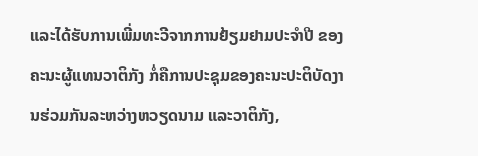ແລະໄດ້ຮັບການເພີ່ມທະວີຈາກການຢ້ຽມຢາມປະຈຳປີ ຂອງຄະນະຜູ້ແທນວາຕິກັງ ກໍ່ຄືການປະຊຸມຂອງຄະນະປະຕິບັດງານຮ່ວມກັນລະຫວ່າງຫວຽດນາມ ແລະວາຕິກັງ,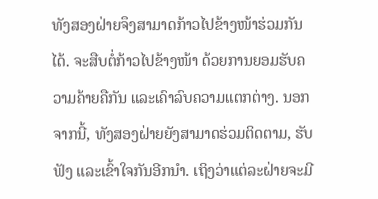ທັງສອງຝ່າຍຈຶງສາມາດກ້າວໄປຂ້າງໜ້າຮ່ວມກັນໄດ້. ຈະສືບຕໍ່ກ້າວໄປຂ້າງໜ້າ ດ້ວຍການຍອມຮັບຄວາມຄ້າຍຄືກັນ ແລະເຄົາລົບຄວາມແຕກຕ່າງ. ນອກຈາກນີ້, ທັງສອງຝ່າຍຍັງສາມາດຮ່ວມຕິດຕາມ, ຮັບຟັງ ແລະເຂົ້າໃຈກັນອີກນຳ. ເຖິງວ່າແຕ່ລະຝ່າຍຈະມີ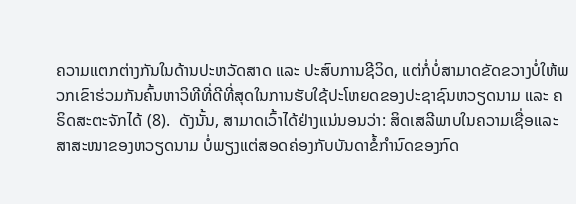ຄວາມແຕກຕ່າງກັນໃນດ້ານປະຫວັດສາດ ແລະ ປະສົບການຊີວິດ, ແຕ່ກໍ່ບໍ່ສາມາດຂັດຂວາງບໍ່ໃຫ້ພວກເຂົາຮ່ວມກັນຄົ້ນຫາວິທີທີ່ດີທີ່ສຸດໃນການຮັບໃຊ້ປະໂຫຍດຂອງປະຊາຊົນຫວຽດນາມ ແລະ ຄຣິດສະຕະຈັກໄດ້ (8).  ດັງນັ້ນ, ສາມາດເວົ້າໄດ້ຢ່າງແນ່ນອນວ່າ: ສິດເສລີພາບໃນຄວາມເຊື່ອແລະສາສະໜາຂອງຫວຽດນາມ ບໍ່ພຽງແຕ່ສອດຄ່ອງກັບບັນດາຂໍ້ກຳນົດຂອງກົດ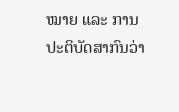ໝາຍ ແລະ ການປະຕິບັດສາກົນວ່າ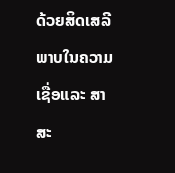ດ້ວຍສິດເສລີພາບໃນຄວາມເຊື່ອແລະ ສາສະ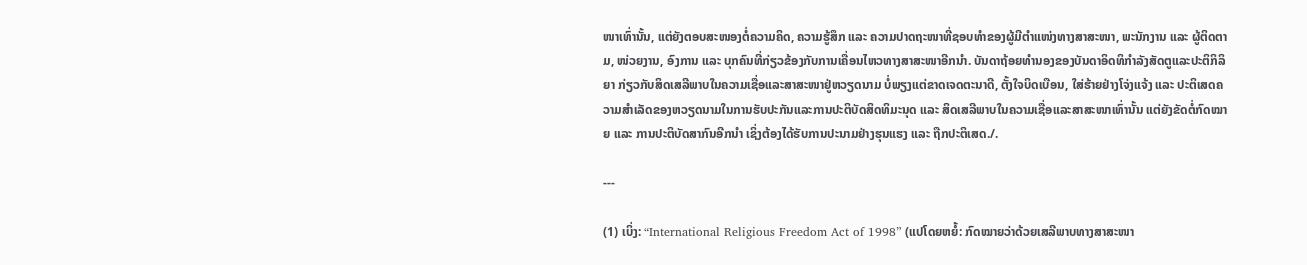ໜາເທົ່ານັ້ນ, ແຕ່ຍັງຕອບສະໜອງຕໍ່ຄວາມຄິດ, ຄວາມຮູ້ສຶກ ແລະ ຄວາມປາດຖະໜາທີ່ຊອບທຳຂອງຜູ້ມີຕຳແໜ່ງທາງສາສະໜາ, ພະນັກງານ ແລະ ຜູ້ຕິດຕາມ, ໜ່ວຍງານ, ອົງການ ແລະ ບຸກຄົນທີ່ກ່ຽວຂ້ອງກັບການເຄື່ອນໄຫວທາງສາສະໜາອີກນຳ. ບັນດາຖ້ອຍທຳນອງຂອງບັນດາອິດທິກຳລັງສັດຕູແລະປະຕິກິລິຍາ ກ່ຽວກັບສິດເສລີພາບໃນຄວາມເຊື່ອແລະສາສະໜາຢູ່ຫວຽດນາມ ບໍ່ພຽງແຕ່ຂາດເຈດຕະນາດີ, ຕັ້ງໃຈບິດເບືອນ, ໃສ່ຮ້າຍຢ່າງໂຈ່ງແຈ້ງ ແລະ ປະຕິເສດຄວາມສຳເລັດຂອງຫວຽດນາມໃນການຮັບປະກັນແລະການປະຕິບັດສິດທິມະນຸດ ແລະ ສິດເສລີພາບໃນຄວາມເຊື່ອແລະສາສະໜາເທົ່ານັ້ນ ແຕ່ຍັງຂັດຕໍ່ກົດໝາຍ ແລະ ການປະຕິບັດສາກົນອີກນຳ ເຊິ່ງຕ້ອງໄດ້ຮັບການປະນາມຢ່າງຮຸນແຮງ ແລະ ຖືກປະຕິເສດ./.

---

(1) ເບິ່ງ: “International Religious Freedom Act of 1998” (ແປໂດຍຫຍໍ້: ກົດໝາຍວ່າດ້ວຍເສລີພາບທາງສາສະໜາ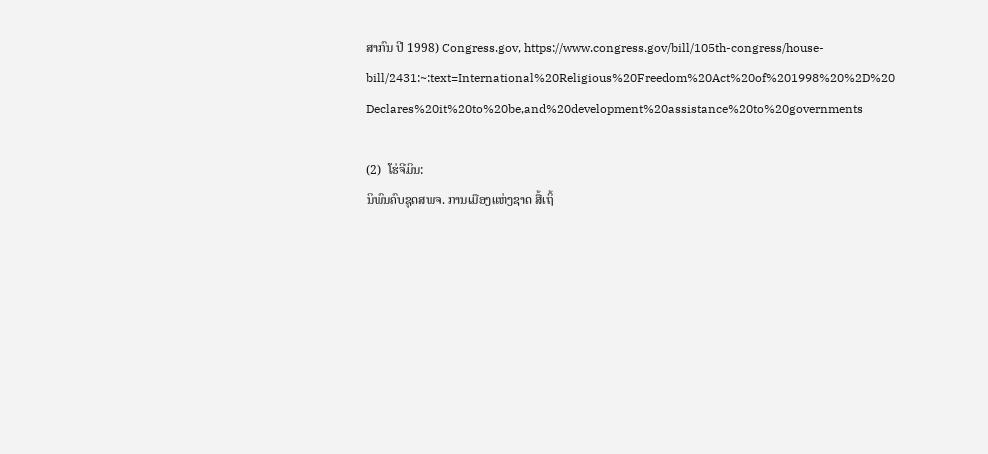ສາກົນ ປີ 1998) Congress.gov, https://www.congress.gov/bill/105th-congress/house-bill/2431:~:text=International%20Religious%20Freedom%20Act%20of%201998%20%2D%20
Declares%20it%20to%20be,and%20development%20assistance%20to%20governments

(2)  ໂຮ່ຈີມິນ:
ນິພົນຄົບຊຸດສພຈ. ການເມືອງແຫ່ງຊາດ ສື້ເຖິ້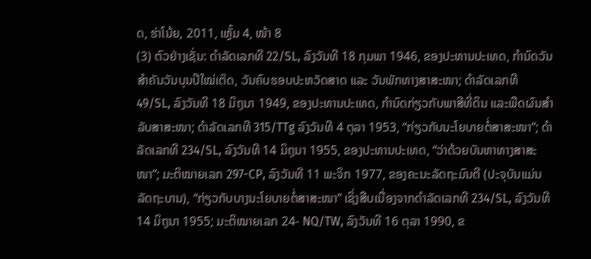ດ, ຮ່າໂນ້ຍ, 2011, ເຫຼັ້ມ 4, ໜ້າ 8
(3) ຕົວຢ່າງເຊັ່ນ: ດຳລັດເລກທີ 22/SL, ລົງວັນທີ 18 ກຸມພາ 1946, ຂອງປະທານປະເທດ, ກຳນົດວັນສຳຄັນວັນບຸນປີໃໝ່ເຕ໊ດ, ວັນຄົບຮອບປະຫວັດສາດ ແລະ ວັນພັກທາງສາສະໜາ; ດຳລັດເລກທີ
49/SL, ລົງວັນທີ 18 ມິຖຸນາ 1949, ຂອງປະທານປະເທດ, ກຳນົດກ່ຽວກັບພາສີທີ່ດິນ ແລະພືດຜົນສໍາລັບສາສະໜາ; ດຳລັດເລກທີ 315/TTg ລົງວັນທີ 4 ຕຸລາ 1953, “ກ່ຽວກັບນະໂຍບາຍຕໍ່ສາສະໜາ”; ດຳລັດເລກທີ 234/SL, ລົງວັນທີ 14 ມິຖຸນາ 1955, ຂອງປະທານປະເທດ, “ວ່າດ້ວຍບັນຫາທາງສາສະໜາ”; ມະຕິໝາຍເລກ 297-CP, ລົງວັນທີ 11 ພະຈິກ 1977, ຂອງຄະນະລັດຖະມົນຕີ (ປະຈຸບັນແມ່ນລັດຖະບານ), “ກ່ຽວກັບບາງນະໂຍບາຍຕໍ່ສາສະໜາ” ເຊິ່ງສືບເນື່ອງຈາກດຳລັດເລກທີ 234/SL, ລົງວັນທີ 14 ມິຖຸນາ 1955; ມະຕິໝາຍເລກ 24- NQ/TW, ລົງວັນທີ 16 ຕຸລາ 1990, ຂ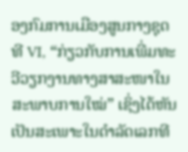ອງກົມການເມືອງສູນກາງຊຸດທີ VI, “ກ່ຽວກັບການເພີ່ມທະວີວຽກງານທາງສາສະໜາໃນສະພາບການໃໝ່” ເຊິ່ງໄດ້ຫັນເປັນສະເພາະໃນດຳລັດເລກທີ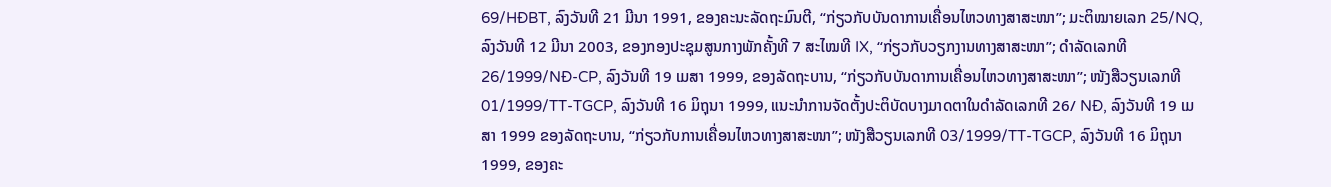69/HĐBT, ລົງວັນທີ 21 ມີນາ 1991, ຂອງຄະນະລັດຖະມົນຕີ, “ກ່ຽວກັບບັນດາການເຄື່ອນໄຫວທາງສາສະໜາ”; ມະຕິໝາຍເລກ 25/NQ, ລົງວັນທີ 12 ມີນາ 2003, ຂອງກອງປະຊຸມສູນກາງພັກຄັ້ງທີ 7 ສະໄໝທີ IX, “ກ່ຽວກັບວຽກງານທາງສາສະໜາ”; ດຳລັດເລກທີ 26/1999/NĐ-CP, ລົງວັນທີ 19 ເມສາ 1999, ຂອງລັດຖະບານ, “ກ່ຽວກັບບັນດາການເຄື່ອນໄຫວທາງສາສະໜາ”; ໜັງສືວຽນເລກທີ 01/1999/TT-TGCP, ລົງວັນທີ 16 ມິຖຸນາ 1999, ແນະນຳການຈັດຕັ້ງປະຕິບັດບາງມາດຕາໃນດຳລັດເລກທີ 26/ NĐ, ລົງວັນທີ 19 ເມສາ 1999 ຂອງລັດຖະບານ, “ກ່ຽວກັບການເຄື່ອນໄຫວທາງສາສະໜາ”; ໜັງສືວຽນເລກທີ 03/1999/TT-TGCP, ລົງວັນທີ 16 ມິຖຸນາ 1999, ຂອງຄະ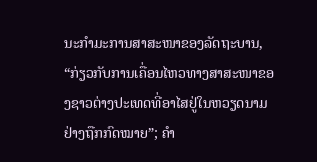ນະກຳມະການສາສະໜາຂອງລັດຖະບານ, “ກ່ຽວກັບການເຄື່ອນໄຫວທາງສາສະໜາຂອງຊາວຕ່າງປະເທດທີ່ອາໄສຢູ່ໃນຫວຽດນາມຢ່າງຖືກກົດໝາຍ”; ຄຳ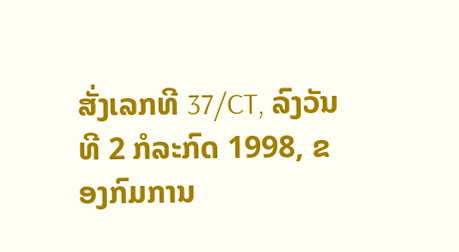ສັ່ງເລກທີ 37/CT, ລົງວັນທີ 2 ກໍລະກົດ 1998, ຂອງກົມການ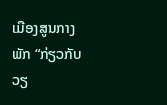ເມືອງສູນກາງພັກ “ກ່ຽວກັບວຽ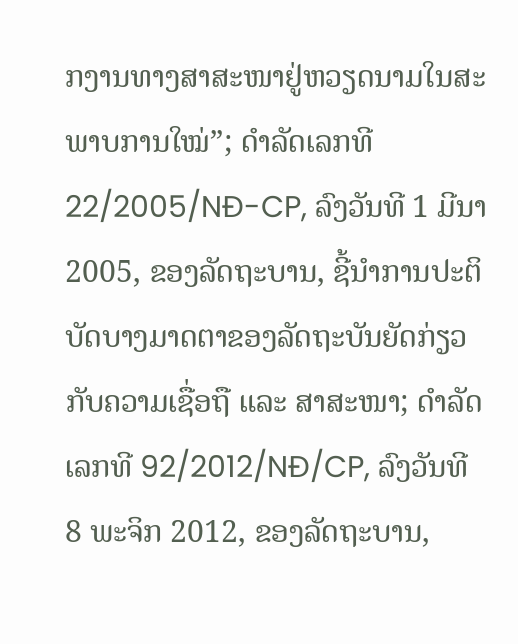ກງານທາງສາສະໜາຢູ່ຫວຽດນາມໃນສະພາບການໃໝ່”; ດຳລັດເລກທີ 22/2005/NĐ-CP, ລົງວັນທີ 1 ມີນາ 2005, ຂອງລັດຖະບານ, ຊີ້ນຳການປະຕິບັດບາງມາດຕາຂອງລັດຖະບັນຍັດກ່ຽວກັບຄວາມເຊື່ອຖື ແລະ ສາສະໜາ; ດຳລັດເລກທີ 92/2012/NĐ/CP, ລົງວັນທີ 8 ພະຈິກ 2012, ຂອງລັດຖະບານ,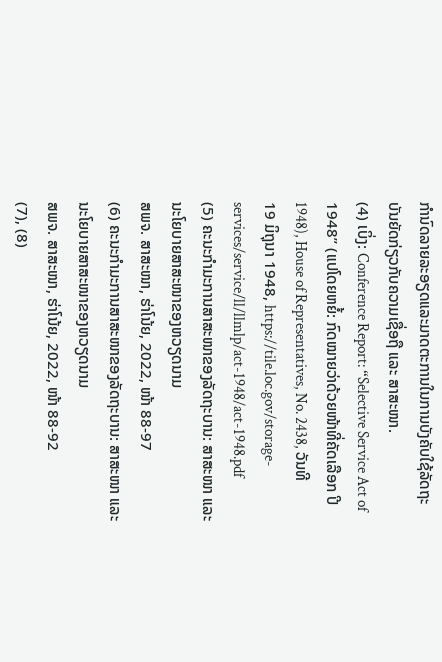ກຳນົດລາຍລະອຽດແລະມາດຕະການໃນການບັງຄັບໃຊ້ລັດຖະບັນຍັດກ່ຽວກັບຄວາມເຊື່ອຖື ແລະ ສາສະໜາ.
(4) ເບິ່ງ: Conference Report: “Selective Service Act of 1948” (ແປໂດຍຫຍໍ້: ກົດໝາຍວ່າດ້ວຍໜ້າທີ່ຄັດເລືອກ ປີ 1948), House of Representatives, No. 2438, ວັນທີ 19 ມິຖຸນາ 1948, https://tile.loc.gov/storage-services/service/ll/llmlp/act-1948/act-1948.pdf
(5) ຄະນະກຳມະການສາສະໜາຂອງລັດຖະບານ: ສາສະໜາ ແລະ ນະໂຍບາຍສາສະໜາຂອງຫວຽດນາມ
ສພຈ. ສາສະໜາ, ຮ່າໂນ້ຍ, 2022, ໜ້າ 88-97
(6) ຄະນະກຳມະການສາສະໜາຂອງລັດຖະບານ: ສາສະໜາ ແລະ ນະໂຍບາຍສາສະໜາຂອງຫວຽດນາມ
ສພຈ. ສາສະໜາ, ຮ່າໂນ້ຍ, 2022, ໜ້າ 88-92
(7), (8)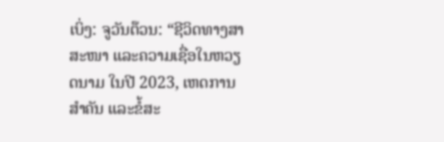ເບິ່ງ: ຈູວັນຕ໊ວນ: “ຊີວິດທາງສາສະໜາ ແລະຄວາມເຊື່ອໃນຫວຽດນາມ ໃນປີ 2023, ເຫດການສຳຄັນ ແລະຂໍ້ສະ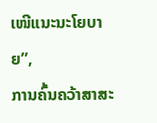ເໜີແນະນະໂຍບາຍ”,
ການຄົ້ນຄວ້າສາສະ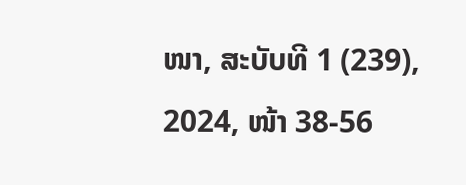ໜາ, ສະບັບທີ 1 (239), 2024, ໜ້າ 38-56